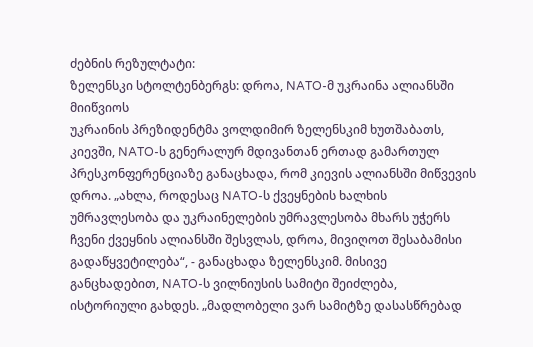ძებნის რეზულტატი:
ზელენსკი სტოლტენბერგს: დროა, NATO-მ უკრაინა ალიანსში მიიწვიოს
უკრაინის პრეზიდენტმა ვოლდიმირ ზელენსკიმ ხუთშაბათს, კიევში, NATO-ს გენერალურ მდივანთან ერთად გამართულ პრესკონფერენციაზე განაცხადა, რომ კიევის ალიანსში მიწვევის დროა. „ახლა, როდესაც NATO-ს ქვეყნების ხალხის უმრავლესობა და უკრაინელების უმრავლესობა მხარს უჭერს ჩვენი ქვეყნის ალიანსში შესვლას, დროა, მივიღოთ შესაბამისი გადაწყვეტილება“, - განაცხადა ზელენსკიმ. მისივე განცხადებით, NATO-ს ვილნიუსის სამიტი შეიძლება, ისტორიული გახდეს. „მადლობელი ვარ სამიტზე დასასწრებად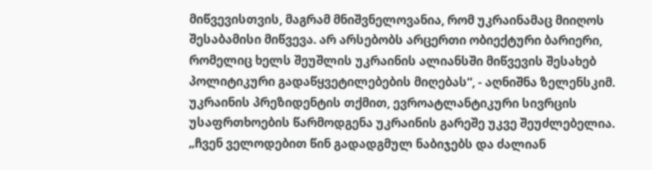მიწვევისთვის, მაგრამ მნიშვნელოვანია, რომ უკრაინამაც მიიღოს შესაბამისი მიწვევა. არ არსებობს არცერთი ობიექტური ბარიერი, რომელიც ხელს შეუშლის უკრაინის ალიანსში მიწვევის შესახებ პოლიტიკური გადაწყვეტილებების მიღებას“, - აღნიშნა ზელენსკიმ. უკრაინის პრეზიდენტის თქმით, ევროატლანტიკური სივრცის უსაფრთხოების წარმოდგენა უკრაინის გარეშე უკვე შეუძლებელია. „ჩვენ ველოდებით წინ გადადგმულ ნაბიჯებს და ძალიან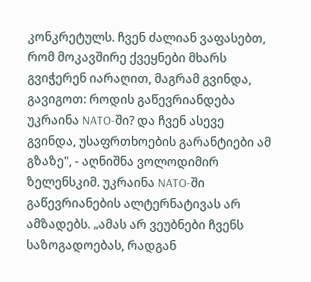კონკრეტულს. ჩვენ ძალიან ვაფასებთ, რომ მოკავშირე ქვეყნები მხარს გვიჭერენ იარაღით, მაგრამ გვინდა, გავიგოთ: როდის გაწევრიანდება უკრაინა NATO-ში? და ჩვენ ასევე გვინდა, უსაფრთხოების გარანტიები ამ გზაზე", - აღნიშნა ვოლოდიმირ ზელენსკიმ. უკრაინა NATO-ში გაწევრიანების ალტერნატივას არ ამზადებს. „ამას არ ვეუბნები ჩვენს საზოგადოებას, რადგან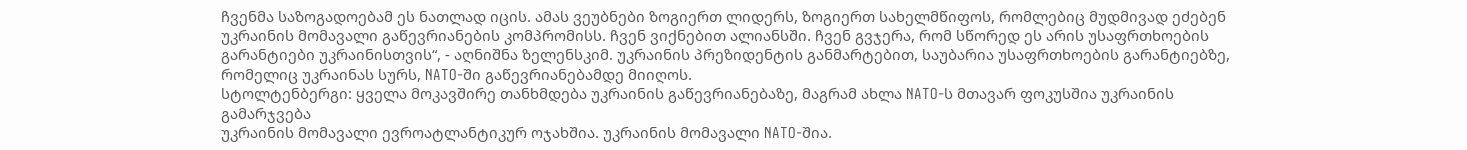ჩვენმა საზოგადოებამ ეს ნათლად იცის. ამას ვეუბნები ზოგიერთ ლიდერს, ზოგიერთ სახელმწიფოს, რომლებიც მუდმივად ეძებენ უკრაინის მომავალი გაწევრიანების კომპრომისს. ჩვენ ვიქნებით ალიანსში. ჩვენ გვჯერა, რომ სწორედ ეს არის უსაფრთხოების გარანტიები უკრაინისთვის“, - აღნიშნა ზელენსკიმ. უკრაინის პრეზიდენტის განმარტებით, საუბარია უსაფრთხოების გარანტიებზე, რომელიც უკრაინას სურს, NATO-ში გაწევრიანებამდე მიიღოს.
სტოლტენბერგი: ყველა მოკავშირე თანხმდება უკრაინის გაწევრიანებაზე, მაგრამ ახლა NATO-ს მთავარ ფოკუსშია უკრაინის გამარჯვება
უკრაინის მომავალი ევროატლანტიკურ ოჯახშია. უკრაინის მომავალი NATO-შია.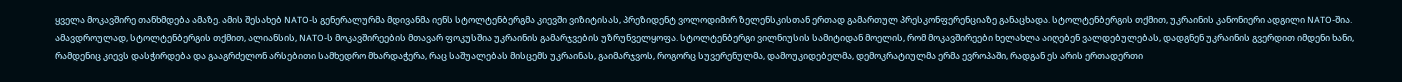ყველა მოკავშირე თანხმდება ამაზე. ამის შესახებ NATO-ს გენერალურმა მდივანმა იენს სტოლტენბერგმა კიევში ვიზიტისას, პრეზიდენტ ვოლოდიმირ ზელენსკისთან ერთად გამართულ პრესკონფერენციაზე განაცხადა. სტოლტენბერგის თქმით, უკრაინის კანონიერი ადგილი NATO-შია. ამავდროულად, სტოლტენბერგის თქმით, ალიანსის, NATO-ს მოკავშირეების მთავარ ფოკუსშია უკრაინის გამარჯვების უზრუნველყოფა. სტოლტენბერგი ვილნიუსის სამიტიდან მოელის, რომ მოკავშირეები ხელახლა აიღებენ ვალდებულებას, დადგნენ უკრაინის გვერდით იმდენი ხანი, რამდენიც კიევს დასჭირდება და გააგრძელონ არსებითი სამხედრო მხარდაჭერა, რაც საშუალებას მისცემს უკრაინას, გაიმარჯვოს, როგორც სუვერენულმა, დამოუკიდებელმა, დემოკრატიულმა ერმა ევროპაში, რადგან ეს არის ერთადერთი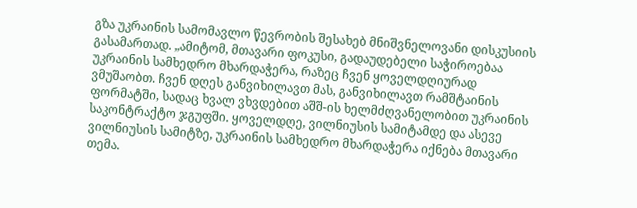გზა უკრაინის სამომავლო წევრობის შესახებ მნიშვნელოვანი დისკუსიის გასამართად. „ამიტომ, მთავარი ფოკუსი, გადაუდებელი საჭიროებაა უკრაინის სამხედრო მხარდაჭერა, რაზეც ჩვენ ყოველდღიურად ვმუშაობთ. ჩვენ დღეს განვიხილავთ მას, განვიხილავთ რამშტაინის ფორმატში, სადაც ხვალ ვხვდებით აშშ-ის ხელმძღვანელობით უკრაინის საკონტრაქტო ჯგუფში. ყოველდღე, ვილნიუსის სამიტამდე და ასევე ვილნიუსის სამიტზე, უკრაინის სამხედრო მხარდაჭერა იქნება მთავარი თემა.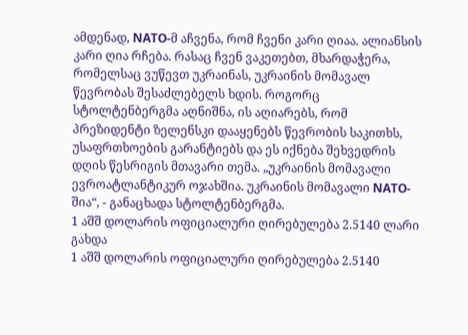ამდენად, NATO-მ აჩვენა, რომ ჩვენი კარი ღიაა. ალიანსის კარი ღია რჩება. რასაც ჩვენ ვაკეთებთ, მხარდაჭერა, რომელსაც ვუწევთ უკრაინას, უკრაინის მომავალ წევრობას შესაძლებელს ხდის. როგორც სტოლტენბერგმა აღნიშნა, ის აღიარებს, რომ პრეზიდენტი ზელენსკი დააყენებს წევრობის საკითხს, უსაფრთხოების გარანტიებს და ეს იქნება შეხვედრის დღის წესრიგის მთავარი თემა. „უკრაინის მომავალი ევროატლანტიკურ ოჯახშია. უკრაინის მომავალი NATO-შია“, - განაცხადა სტოლტენბერგმა.
1 აშშ დოლარის ოფიციალური ღირებულება 2.5140 ლარი გახდა
1 აშშ დოლარის ოფიციალური ღირებულება 2.5140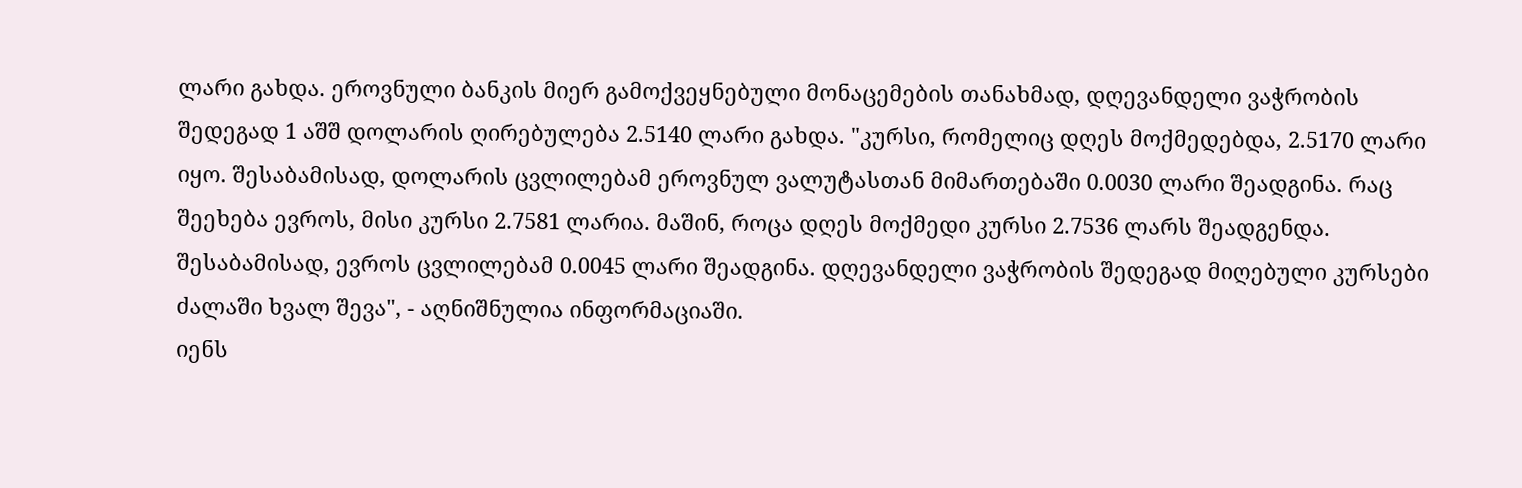ლარი გახდა. ეროვნული ბანკის მიერ გამოქვეყნებული მონაცემების თანახმად, დღევანდელი ვაჭრობის შედეგად 1 აშშ დოლარის ღირებულება 2.5140 ლარი გახდა. "კურსი, რომელიც დღეს მოქმედებდა, 2.5170 ლარი იყო. შესაბამისად, დოლარის ცვლილებამ ეროვნულ ვალუტასთან მიმართებაში 0.0030 ლარი შეადგინა. რაც შეეხება ევროს, მისი კურსი 2.7581 ლარია. მაშინ, როცა დღეს მოქმედი კურსი 2.7536 ლარს შეადგენდა. შესაბამისად, ევროს ცვლილებამ 0.0045 ლარი შეადგინა. დღევანდელი ვაჭრობის შედეგად მიღებული კურსები ძალაში ხვალ შევა", - აღნიშნულია ინფორმაციაში.
იენს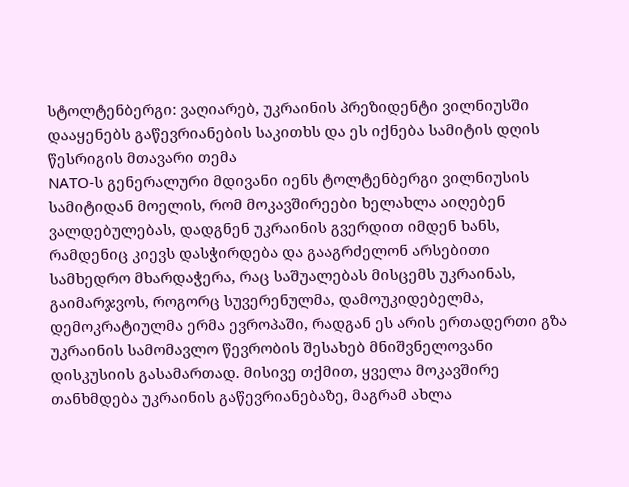სტოლტენბერგი: ვაღიარებ, უკრაინის პრეზიდენტი ვილნიუსში დააყენებს გაწევრიანების საკითხს და ეს იქნება სამიტის დღის წესრიგის მთავარი თემა
NATO-ს გენერალური მდივანი იენს ტოლტენბერგი ვილნიუსის სამიტიდან მოელის, რომ მოკავშირეები ხელახლა აიღებენ ვალდებულებას, დადგნენ უკრაინის გვერდით იმდენ ხანს, რამდენიც კიევს დასჭირდება და გააგრძელონ არსებითი სამხედრო მხარდაჭერა, რაც საშუალებას მისცემს უკრაინას, გაიმარჯვოს, როგორც სუვერენულმა, დამოუკიდებელმა, დემოკრატიულმა ერმა ევროპაში, რადგან ეს არის ერთადერთი გზა უკრაინის სამომავლო წევრობის შესახებ მნიშვნელოვანი დისკუსიის გასამართად. მისივე თქმით, ყველა მოკავშირე თანხმდება უკრაინის გაწევრიანებაზე, მაგრამ ახლა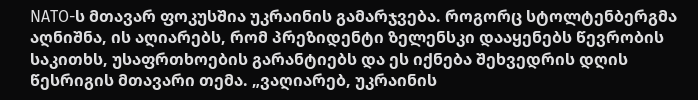NATO-ს მთავარ ფოკუსშია უკრაინის გამარჯვება. როგორც სტოლტენბერგმა აღნიშნა, ის აღიარებს, რომ პრეზიდენტი ზელენსკი დააყენებს წევრობის საკითხს, უსაფრთხოების გარანტიებს და ეს იქნება შეხვედრის დღის წესრიგის მთავარი თემა. „ვაღიარებ, უკრაინის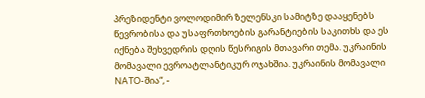პრეზიდენტი ვოლოდიმირ ზელენსკი სამიტზე დააყენებს წევრობისა და უსაფრთხოების გარანტიების საკითხს და ეს იქნება შეხვედრის დღის წესრიგის მთავარი თემა. უკრაინის მომავალი ევროატლანტიკურ ოჯახშია. უკრაინის მომავალი NATO-შია“, -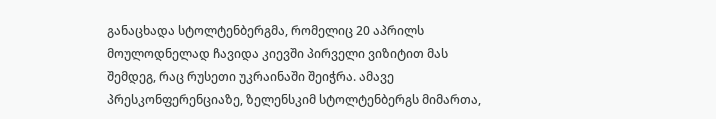განაცხადა სტოლტენბერგმა, რომელიც 20 აპრილს მოულოდნელად ჩავიდა კიევში პირველი ვიზიტით მას შემდეგ, რაც რუსეთი უკრაინაში შეიჭრა. ამავე პრესკონფერენციაზე, ზელენსკიმ სტოლტენბერგს მიმართა,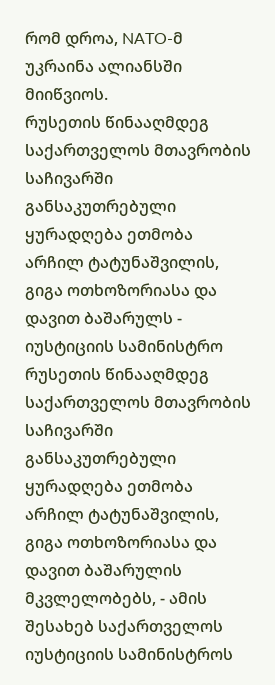რომ დროა, NATO-მ უკრაინა ალიანსში მიიწვიოს.
რუსეთის წინააღმდეგ საქართველოს მთავრობის საჩივარში განსაკუთრებული ყურადღება ეთმობა არჩილ ტატუნაშვილის, გიგა ოთხოზორიასა და დავით ბაშარულს - იუსტიციის სამინისტრო
რუსეთის წინააღმდეგ საქართველოს მთავრობის საჩივარში განსაკუთრებული ყურადღება ეთმობა არჩილ ტატუნაშვილის, გიგა ოთხოზორიასა და დავით ბაშარულის მკვლელობებს, - ამის შესახებ საქართველოს იუსტიციის სამინისტროს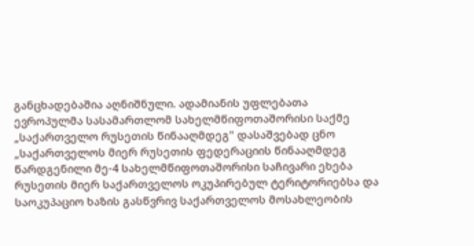განცხადებაშია აღნიშნული. ადამიანის უფლებათა ევროპულმა სასამართლომ სახელმწიფოთაშორისი საქმე „საქართველო რუსეთის წინააღმდეგ" დასაშვებად ცნო „საქართველოს მიერ რუსეთის ფედერაციის წინააღმდეგ წარდგენილი მე-4 სახელმწიფოთაშორისი საჩივარი ეხება რუსეთის მიერ საქართველოს ოკუპირებულ ტერიტორიებსა და საოკუპაციო ხაზის გასწვრივ საქართველოს მოსახლეობის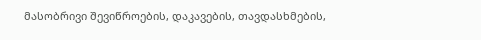მასობრივი შევიწროების, დაკავების, თავდასხმების,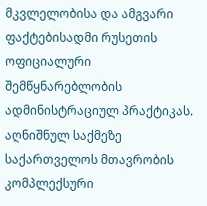მკვლელობისა და ამგვარი ფაქტებისადმი რუსეთის ოფიციალური შემწყნარებლობის ადმინისტრაციულ პრაქტიკას. აღნიშნულ საქმეზე საქართველოს მთავრობის კომპლექსური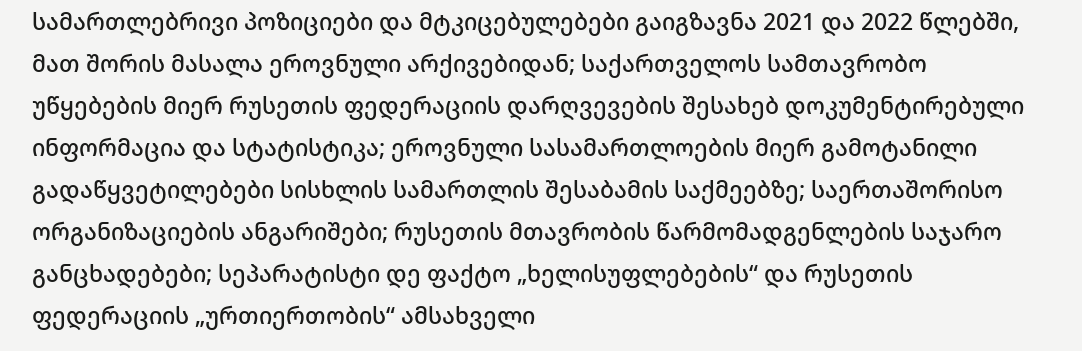სამართლებრივი პოზიციები და მტკიცებულებები გაიგზავნა 2021 და 2022 წლებში, მათ შორის მასალა ეროვნული არქივებიდან; საქართველოს სამთავრობო უწყებების მიერ რუსეთის ფედერაციის დარღვევების შესახებ დოკუმენტირებული ინფორმაცია და სტატისტიკა; ეროვნული სასამართლოების მიერ გამოტანილი გადაწყვეტილებები სისხლის სამართლის შესაბამის საქმეებზე; საერთაშორისო ორგანიზაციების ანგარიშები; რუსეთის მთავრობის წარმომადგენლების საჯარო განცხადებები; სეპარატისტი დე ფაქტო „ხელისუფლებების“ და რუსეთის ფედერაციის „ურთიერთობის“ ამსახველი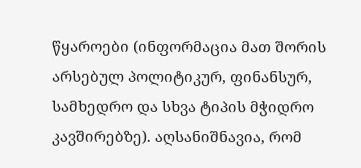წყაროები (ინფორმაცია მათ შორის არსებულ პოლიტიკურ, ფინანსურ, სამხედრო და სხვა ტიპის მჭიდრო კავშირებზე). აღსანიშნავია, რომ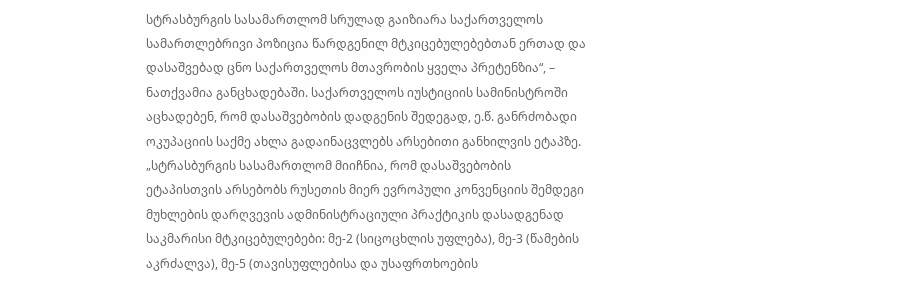სტრასბურგის სასამართლომ სრულად გაიზიარა საქართველოს სამართლებრივი პოზიცია წარდგენილ მტკიცებულებებთან ერთად და დასაშვებად ცნო საქართველოს მთავრობის ყველა პრეტენზია“, – ნათქვამია განცხადებაში. საქართველოს იუსტიციის სამინისტროში აცხადებენ, რომ დასაშვებობის დადგენის შედეგად, ე.წ. განრძობადი ოკუპაციის საქმე ახლა გადაინაცვლებს არსებითი განხილვის ეტაპზე. „სტრასბურგის სასამართლომ მიიჩნია, რომ დასაშვებობის ეტაპისთვის არსებობს რუსეთის მიერ ევროპული კონვენციის შემდეგი მუხლების დარღვევის ადმინისტრაციული პრაქტიკის დასადგენად საკმარისი მტკიცებულებები: მე-2 (სიცოცხლის უფლება), მე-3 (წამების აკრძალვა), მე-5 (თავისუფლებისა და უსაფრთხოების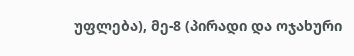უფლება), მე-8 (პირადი და ოჯახური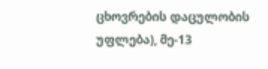ცხოვრების დაცულობის უფლება), მე-13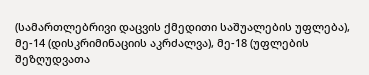(სამართლებრივი დაცვის ქმედითი საშუალების უფლება), მე-14 (დისკრიმინაციის აკრძალვა), მე-18 (უფლების შეზღუდვათა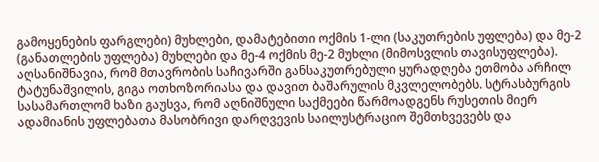გამოყენების ფარგლები) მუხლები, დამატებითი ოქმის 1-ლი (საკუთრების უფლება) და მე-2 (განათლების უფლება) მუხლები და მე-4 ოქმის მე-2 მუხლი (მიმოსვლის თავისუფლება). აღსანიშნავია, რომ მთავრობის საჩივარში განსაკუთრებული ყურადღება ეთმობა არჩილ ტატუნაშვილის, გიგა ოთხოზორიასა და დავით ბაშარულის მკვლელობებს. სტრასბურგის სასამართლომ ხაზი გაუსვა, რომ აღნიშნული საქმეები წარმოადგენს რუსეთის მიერ ადამიანის უფლებათა მასობრივი დარღვევის საილუსტრაციო შემთხვევებს და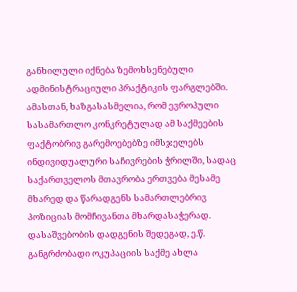განხილული იქნება ზემოხსენებული ადმინისტრაციული პრაქტიკის ფარგლებში. ამასთან, ხაზგასასმელია, რომ ევროპული სასამართლო კონკრეტულად ამ საქმეების ფაქტობრივ გარემოებებზე იმსჯელებს ინდივიდუალური საჩივრების ჭრილში, სადაც საქართველოს მთავრობა ერთვება მესამე მხარედ და წარადგენს სამართლებრივ პოზიციას მომჩივანთა მხარდასაჭერად. დასაშვებობის დადგენის შედეგად, ე.წ. განგრძობადი ოკუპაციის საქმე ახლა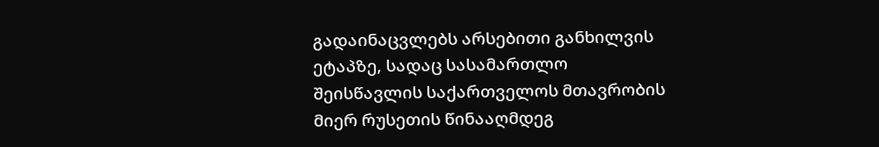გადაინაცვლებს არსებითი განხილვის ეტაპზე, სადაც სასამართლო შეისწავლის საქართველოს მთავრობის მიერ რუსეთის წინააღმდეგ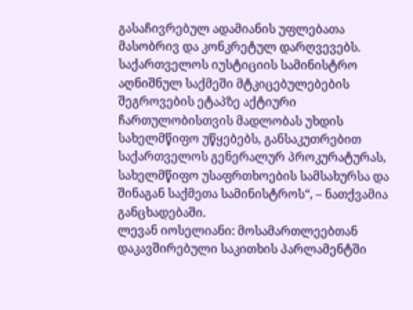გასაჩივრებულ ადამიანის უფლებათა მასობრივ და კონკრეტულ დარღვევებს. საქართველოს იუსტიციის სამინისტრო აღნიშნულ საქმეში მტკიცებულებების შეგროვების ეტაპზე აქტიური ჩართულობისთვის მადლობას უხდის სახელმწიფო უწყებებს, განსაკუთრებით საქართველოს გენერალურ პროკურატურას, სახელმწიფო უსაფრთხოების სამსახურსა და შინაგან საქმეთა სამინისტროს“, – ნათქვამია განცხადებაში.
ლევან იოსელიანი: მოსამართლეებთან დაკავშირებული საკითხის პარლამენტში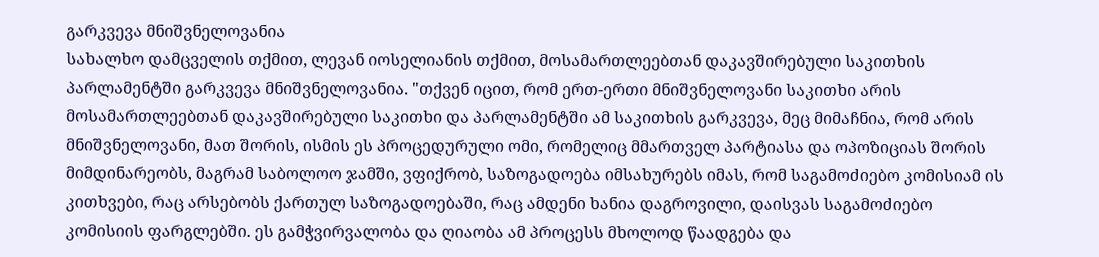გარკვევა მნიშვნელოვანია
სახალხო დამცველის თქმით, ლევან იოსელიანის თქმით, მოსამართლეებთან დაკავშირებული საკითხის პარლამენტში გარკვევა მნიშვნელოვანია. "თქვენ იცით, რომ ერთ-ერთი მნიშვნელოვანი საკითხი არის მოსამართლეებთან დაკავშირებული საკითხი და პარლამენტში ამ საკითხის გარკვევა, მეც მიმაჩნია, რომ არის მნიშვნელოვანი, მათ შორის, ისმის ეს პროცედურული ომი, რომელიც მმართველ პარტიასა და ოპოზიციას შორის მიმდინარეობს, მაგრამ საბოლოო ჯამში, ვფიქრობ, საზოგადოება იმსახურებს იმას, რომ საგამოძიებო კომისიამ ის კითხვები, რაც არსებობს ქართულ საზოგადოებაში, რაც ამდენი ხანია დაგროვილი, დაისვას საგამოძიებო კომისიის ფარგლებში. ეს გამჭვირვალობა და ღიაობა ამ პროცესს მხოლოდ წაადგება და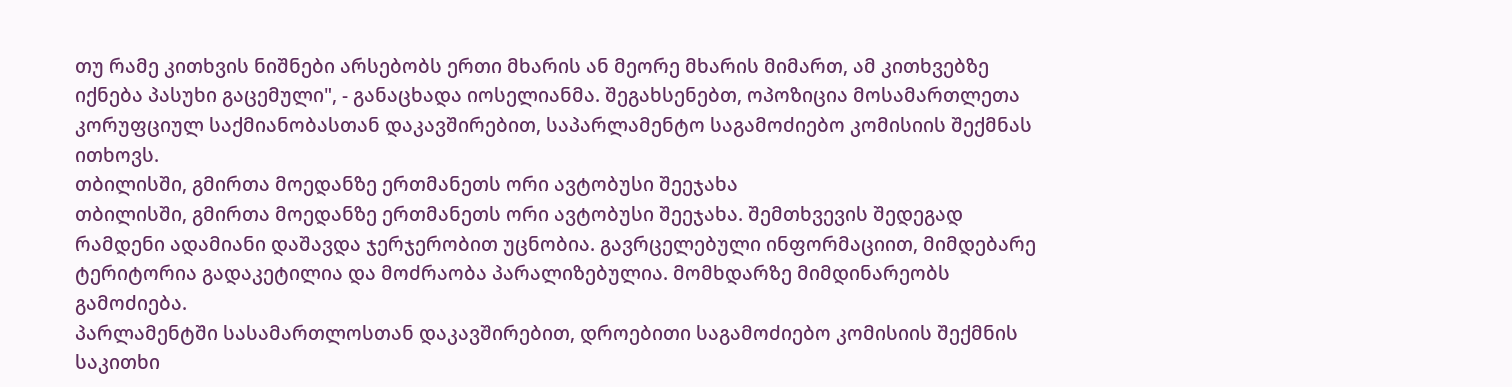თუ რამე კითხვის ნიშნები არსებობს ერთი მხარის ან მეორე მხარის მიმართ, ამ კითხვებზე იქნება პასუხი გაცემული", - განაცხადა იოსელიანმა. შეგახსენებთ, ოპოზიცია მოსამართლეთა კორუფციულ საქმიანობასთან დაკავშირებით, საპარლამენტო საგამოძიებო კომისიის შექმნას ითხოვს.
თბილისში, გმირთა მოედანზე ერთმანეთს ორი ავტობუსი შეეჯახა
თბილისში, გმირთა მოედანზე ერთმანეთს ორი ავტობუსი შეეჯახა. შემთხვევის შედეგად რამდენი ადამიანი დაშავდა ჯერჯერობით უცნობია. გავრცელებული ინფორმაციით, მიმდებარე ტერიტორია გადაკეტილია და მოძრაობა პარალიზებულია. მომხდარზე მიმდინარეობს გამოძიება.
პარლამენტში სასამართლოსთან დაკავშირებით, დროებითი საგამოძიებო კომისიის შექმნის საკითხი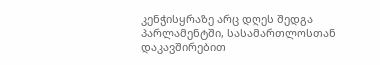კენჭისყრაზე არც დღეს შედგა
პარლამენტში, სასამართლოსთან დაკავშირებით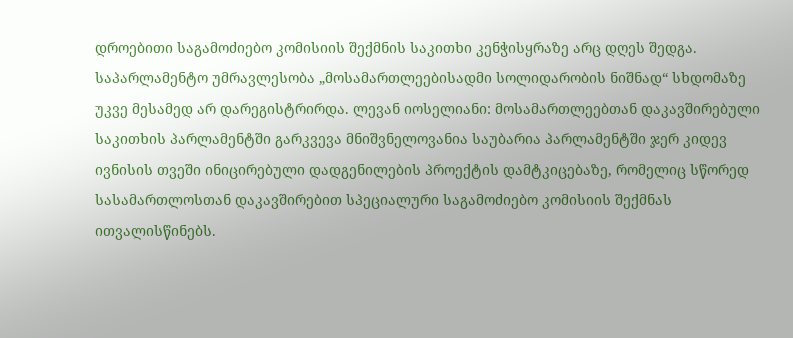დროებითი საგამოძიებო კომისიის შექმნის საკითხი კენჭისყრაზე არც დღეს შედგა. საპარლამენტო უმრავლესობა „მოსამართლეებისადმი სოლიდარობის ნიშნად“ სხდომაზე უკვე მესამედ არ დარეგისტრირდა. ლევან იოსელიანი: მოსამართლეებთან დაკავშირებული საკითხის პარლამენტში გარკვევა მნიშვნელოვანია საუბარია პარლამენტში ჯერ კიდევ ივნისის თვეში ინიცირებული დადგენილების პროექტის დამტკიცებაზე, რომელიც სწორედ სასამართლოსთან დაკავშირებით სპეციალური საგამოძიებო კომისიის შექმნას ითვალისწინებს.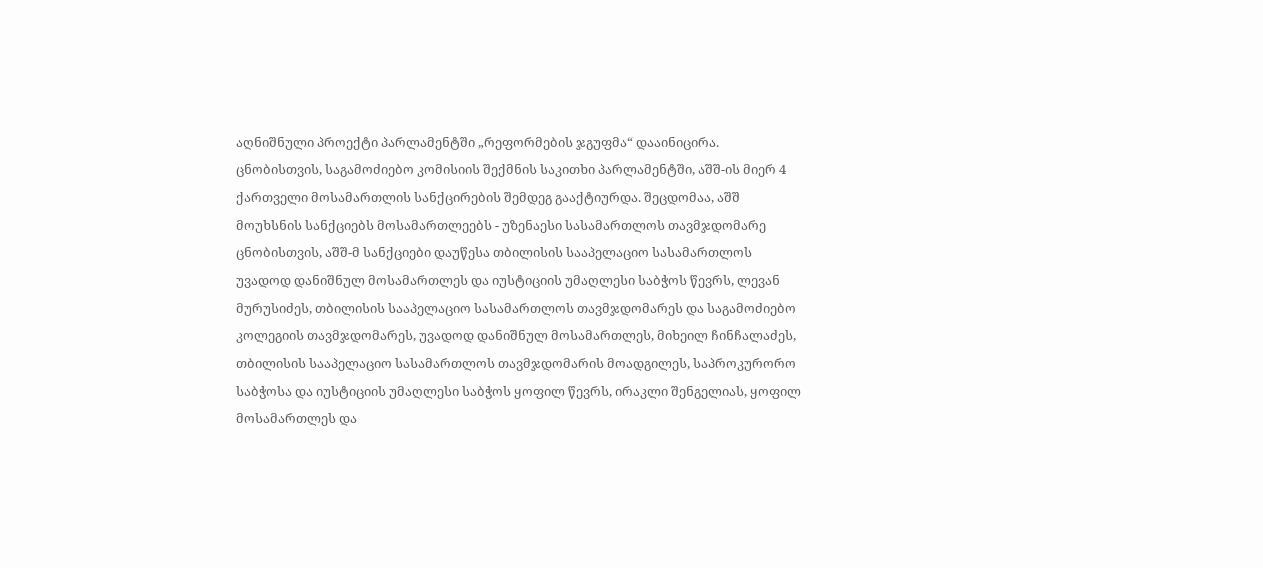აღნიშნული პროექტი პარლამენტში „რეფორმების ჯგუფმა“ დააინიცირა. ცნობისთვის, საგამოძიებო კომისიის შექმნის საკითხი პარლამენტში, აშშ-ის მიერ 4 ქართველი მოსამართლის სანქცირების შემდეგ გააქტიურდა. შეცდომაა, აშშ მოუხსნის სანქციებს მოსამართლეებს - უზენაესი სასამართლოს თავმჯდომარე ცნობისთვის, აშშ-მ სანქციები დაუწესა თბილისის სააპელაციო სასამართლოს უვადოდ დანიშნულ მოსამართლეს და იუსტიციის უმაღლესი საბჭოს წევრს, ლევან მურუსიძეს, თბილისის სააპელაციო სასამართლოს თავმჯდომარეს და საგამოძიებო კოლეგიის თავმჯდომარეს, უვადოდ დანიშნულ მოსამართლეს, მიხეილ ჩინჩალაძეს, თბილისის სააპელაციო სასამართლოს თავმჯდომარის მოადგილეს, საპროკურორო საბჭოსა და იუსტიციის უმაღლესი საბჭოს ყოფილ წევრს, ირაკლი შენგელიას, ყოფილ მოსამართლეს და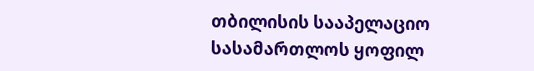თბილისის სააპელაციო სასამართლოს ყოფილ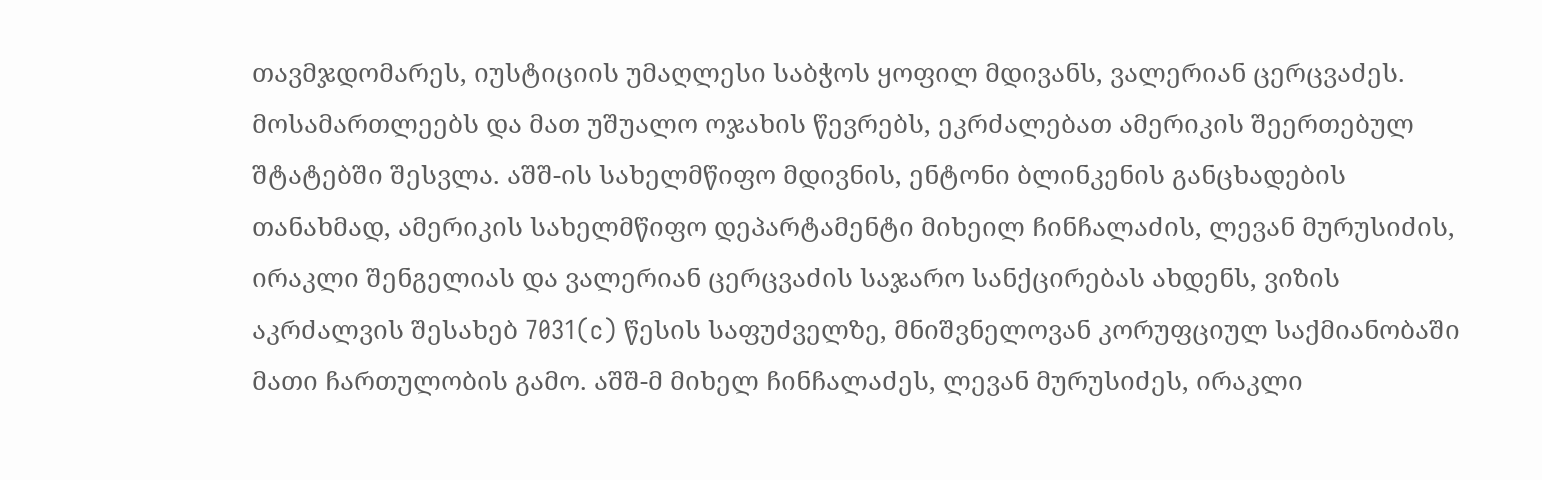თავმჯდომარეს, იუსტიციის უმაღლესი საბჭოს ყოფილ მდივანს, ვალერიან ცერცვაძეს. მოსამართლეებს და მათ უშუალო ოჯახის წევრებს, ეკრძალებათ ამერიკის შეერთებულ შტატებში შესვლა. აშშ-ის სახელმწიფო მდივნის, ენტონი ბლინკენის განცხადების თანახმად, ამერიკის სახელმწიფო დეპარტამენტი მიხეილ ჩინჩალაძის, ლევან მურუსიძის, ირაკლი შენგელიას და ვალერიან ცერცვაძის საჯარო სანქცირებას ახდენს, ვიზის აკრძალვის შესახებ 7031(c) წესის საფუძველზე, მნიშვნელოვან კორუფციულ საქმიანობაში მათი ჩართულობის გამო. აშშ-მ მიხელ ჩინჩალაძეს, ლევან მურუსიძეს, ირაკლი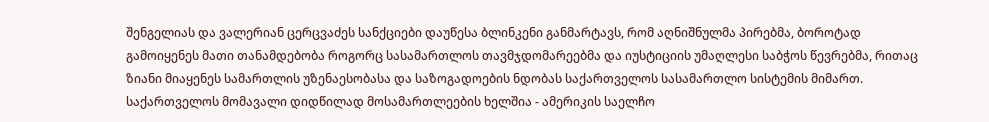შენგელიას და ვალერიან ცერცვაძეს სანქციები დაუწესა ბლინკენი განმარტავს, რომ აღნიშნულმა პირებმა, ბოროტად გამოიყენეს მათი თანამდებობა როგორც სასამართლოს თავმჯდომარეებმა და იუსტიციის უმაღლესი საბჭოს წევრებმა, რითაც ზიანი მიაყენეს სამართლის უზენაესობასა და საზოგადოების ნდობას საქართველოს სასამართლო სისტემის მიმართ.
საქართველოს მომავალი დიდწილად მოსამართლეების ხელშია - ამერიკის საელჩო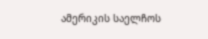ამერიკის საელჩოს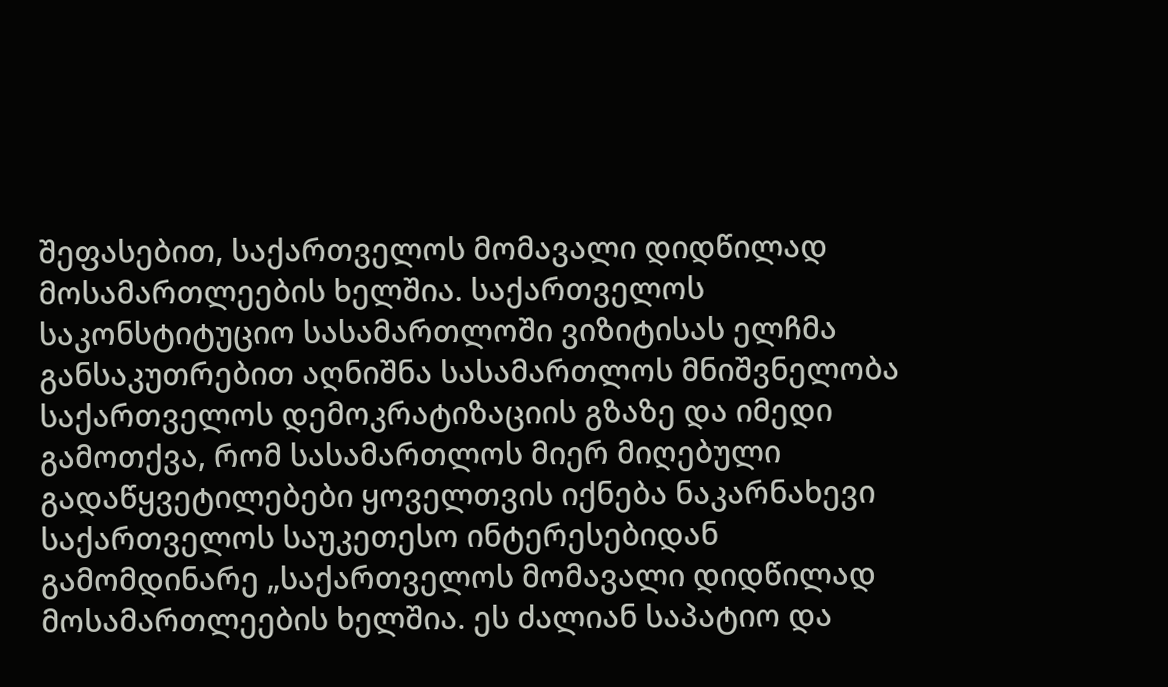შეფასებით, საქართველოს მომავალი დიდწილად მოსამართლეების ხელშია. საქართველოს საკონსტიტუციო სასამართლოში ვიზიტისას ელჩმა განსაკუთრებით აღნიშნა სასამართლოს მნიშვნელობა საქართველოს დემოკრატიზაციის გზაზე და იმედი გამოთქვა, რომ სასამართლოს მიერ მიღებული გადაწყვეტილებები ყოველთვის იქნება ნაკარნახევი საქართველოს საუკეთესო ინტერესებიდან გამომდინარე „საქართველოს მომავალი დიდწილად მოსამართლეების ხელშია. ეს ძალიან საპატიო და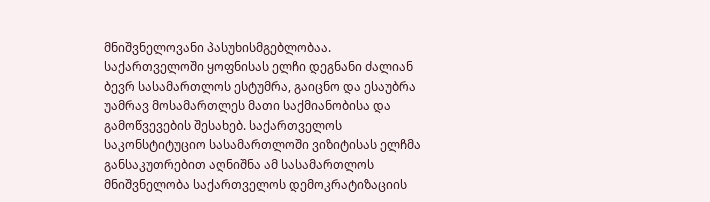მნიშვნელოვანი პასუხისმგებლობაა. საქართველოში ყოფნისას ელჩი დეგნანი ძალიან ბევრ სასამართლოს ესტუმრა, გაიცნო და ესაუბრა უამრავ მოსამართლეს მათი საქმიანობისა და გამოწვევების შესახებ. საქართველოს საკონსტიტუციო სასამართლოში ვიზიტისას ელჩმა განსაკუთრებით აღნიშნა ამ სასამართლოს მნიშვნელობა საქართველოს დემოკრატიზაციის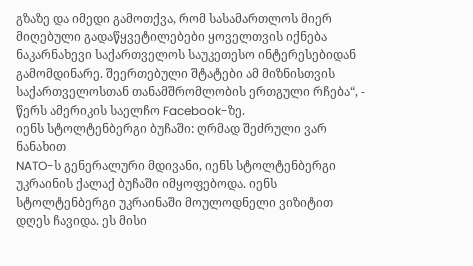გზაზე და იმედი გამოთქვა, რომ სასამართლოს მიერ მიღებული გადაწყვეტილებები ყოველთვის იქნება ნაკარნახევი საქართველოს საუკეთესო ინტერესებიდან გამომდინარე. შეერთებული შტატები ამ მიზნისთვის საქართველოსთან თანამშრომლობის ერთგული რჩება“, - წერს ამერიკის საელჩო Facebook-ზე.
იენს სტოლტენბერგი ბუჩაში: ღრმად შეძრული ვარ ნანახით
NATO-ს გენერალური მდივანი, იენს სტოლტენბერგი უკრაინის ქალაქ ბუჩაში იმყოფებოდა. იენს სტოლტენბერგი უკრაინაში მოულოდნელი ვიზიტით დღეს ჩავიდა. ეს მისი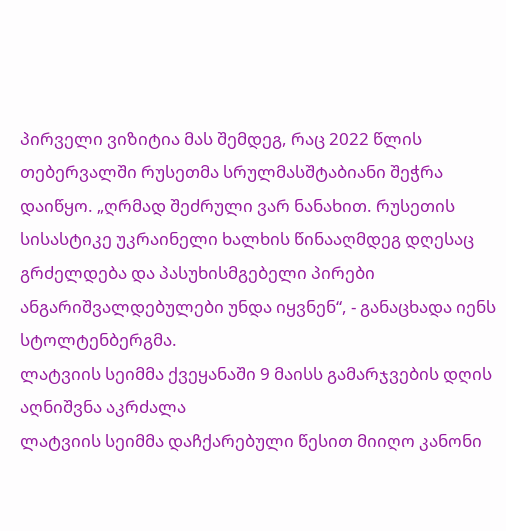პირველი ვიზიტია მას შემდეგ, რაც 2022 წლის თებერვალში რუსეთმა სრულმასშტაბიანი შეჭრა დაიწყო. „ღრმად შეძრული ვარ ნანახით. რუსეთის სისასტიკე უკრაინელი ხალხის წინააღმდეგ დღესაც გრძელდება და პასუხისმგებელი პირები ანგარიშვალდებულები უნდა იყვნენ“, - განაცხადა იენს სტოლტენბერგმა.
ლატვიის სეიმმა ქვეყანაში 9 მაისს გამარჯვების დღის აღნიშვნა აკრძალა
ლატვიის სეიმმა დაჩქარებული წესით მიიღო კანონი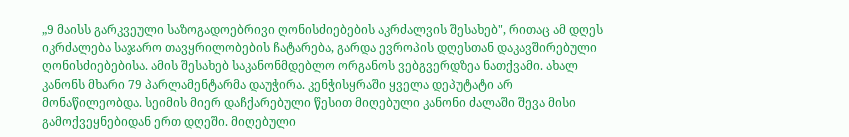„9 მაისს გარკვეული საზოგადოებრივი ღონისძიებების აკრძალვის შესახებ", რითაც ამ დღეს იკრძალება საჯარო თავყრილობების ჩატარება, გარდა ევროპის დღესთან დაკავშირებული ღონისძიებებისა. ამის შესახებ საკანონმდებლო ორგანოს ვებგვერდზეა ნათქვამი. ახალ კანონს მხარი 79 პარლამენტარმა დაუჭირა. კენჭისყრაში ყველა დეპუტატი არ მონაწილეობდა. სეიმის მიერ დაჩქარებული წესით მიღებული კანონი ძალაში შევა მისი გამოქვეყნებიდან ერთ დღეში. მიღებული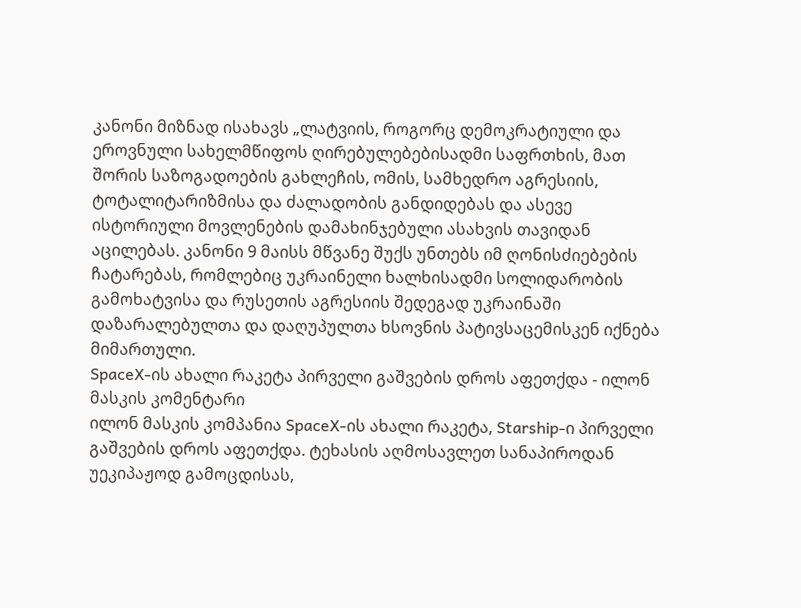კანონი მიზნად ისახავს „ლატვიის, როგორც დემოკრატიული და ეროვნული სახელმწიფოს ღირებულებებისადმი საფრთხის, მათ შორის საზოგადოების გახლეჩის, ომის, სამხედრო აგრესიის, ტოტალიტარიზმისა და ძალადობის განდიდებას და ასევე ისტორიული მოვლენების დამახინჯებული ასახვის თავიდან აცილებას. კანონი 9 მაისს მწვანე შუქს უნთებს იმ ღონისძიებების ჩატარებას, რომლებიც უკრაინელი ხალხისადმი სოლიდარობის გამოხატვისა და რუსეთის აგრესიის შედეგად უკრაინაში დაზარალებულთა და დაღუპულთა ხსოვნის პატივსაცემისკენ იქნება მიმართული.
SpaceX-ის ახალი რაკეტა პირველი გაშვების დროს აფეთქდა - ილონ მასკის კომენტარი
ილონ მასკის კომპანია SpaceX-ის ახალი რაკეტა, Starship-ი პირველი გაშვების დროს აფეთქდა. ტეხასის აღმოსავლეთ სანაპიროდან უეკიპაჟოდ გამოცდისას,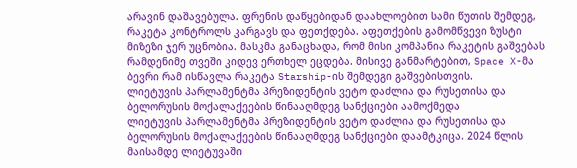არავინ დაშავებულა. ფრენის დაწყებიდან დაახლოებით სამი წუთის შემდეგ, რაკეტა კონტროლს კარგავს და ფეთქდება. აფეთქების გამომწვევი ზუსტი მიზეზი ჯერ უცნობია. მასკმა განაცხადა, რომ მისი კომპანია რაკეტის გაშვებას რამდენიმე თვეში კიდევ ერთხელ ეცდება. მისივე განმარტებით, Space X-მა ბევრი რამ ისწავლა რაკეტა Starship-ის შემდეგი გაშვებისთვის.
ლიეტუვის პარლამენტმა პრეზიდენტის ვეტო დაძლია და რუსეთისა და ბელორუსის მოქალაქეების წინააღმდეგ სანქციები აამოქმედა
ლიეტუვის პარლამენტმა პრეზიდენტის ვეტო დაძლია და რუსეთისა და ბელორუსის მოქალაქეების წინააღმდეგ სანქციები დაამტკიცა. 2024 წლის მაისამდე ლიეტუვაში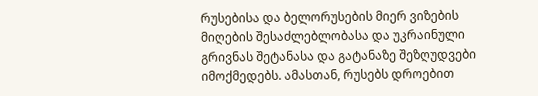რუსებისა და ბელორუსების მიერ ვიზების მიღების შესაძლებლობასა და უკრაინული გრივნას შეტანასა და გატანაზე შეზღუდვები იმოქმედებს. ამასთან, რუსებს დროებით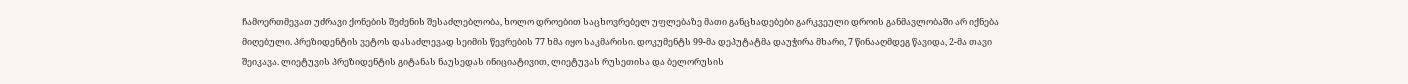ჩამოერთმევათ უძრავი ქონების შეძენის შესაძლებლობა, ხოლო დროებით საცხოვრებელ უფლებაზე მათი განცხადებები გარკვეული დროის განმავლობაში არ იქნება მიღებული. პრეზიდენტის ვეტოს დასაძლევად სეიმის წევრების 77 ხმა იყო საკმარისი. დოკუმენტს 99-მა დეპუტატმა დაუჭირა მხარი, 7 წინააღმდეგ წავიდა, 2-მა თავი შეიკავა. ლიეტუვის პრეზიდენტის გიტანას ნაუსედას ინიციატივით, ლიეტუვას რუსეთისა და ბელორუსის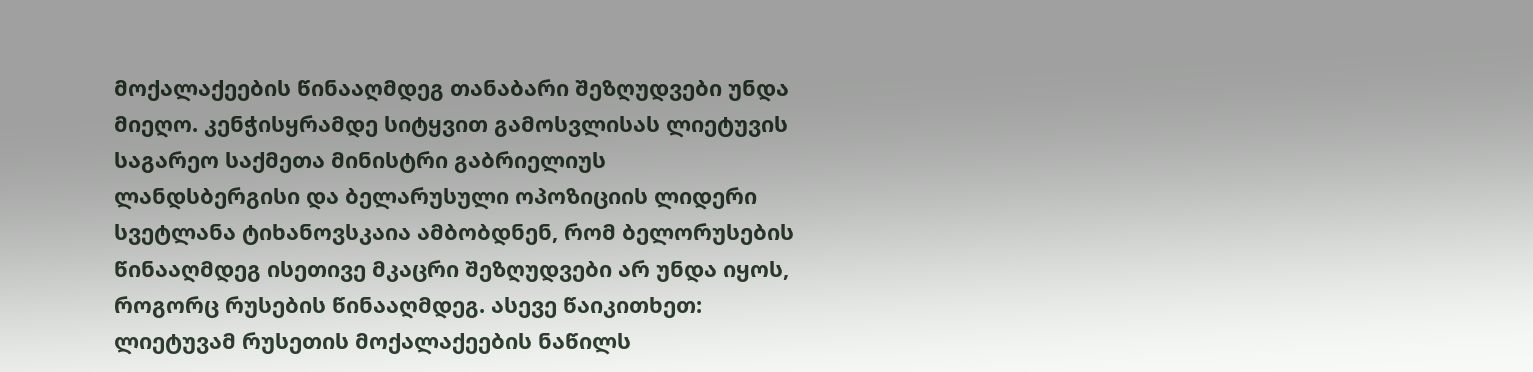მოქალაქეების წინააღმდეგ თანაბარი შეზღუდვები უნდა მიეღო. კენჭისყრამდე სიტყვით გამოსვლისას ლიეტუვის საგარეო საქმეთა მინისტრი გაბრიელიუს ლანდსბერგისი და ბელარუსული ოპოზიციის ლიდერი სვეტლანა ტიხანოვსკაია ამბობდნენ, რომ ბელორუსების წინააღმდეგ ისეთივე მკაცრი შეზღუდვები არ უნდა იყოს, როგორც რუსების წინააღმდეგ. ასევე წაიკითხეთ: ლიეტუვამ რუსეთის მოქალაქეების ნაწილს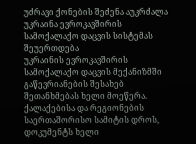უძრავი ქონების შეძენა აუკრძალა
უკრაინა ევროკავშირის სამოქალაქო დაცვის სისტემას შეუერთდება
უკრაინის ევროკავშირის სამოქალაქო დაცვის მექანიზმში გაწევრიანების შესახებ შეთანხმებას ხელი მოეწერა. ქალაქებისა და რეგიონების საერთაშორისო სამიტის დროს, დოკუმენტს ხელი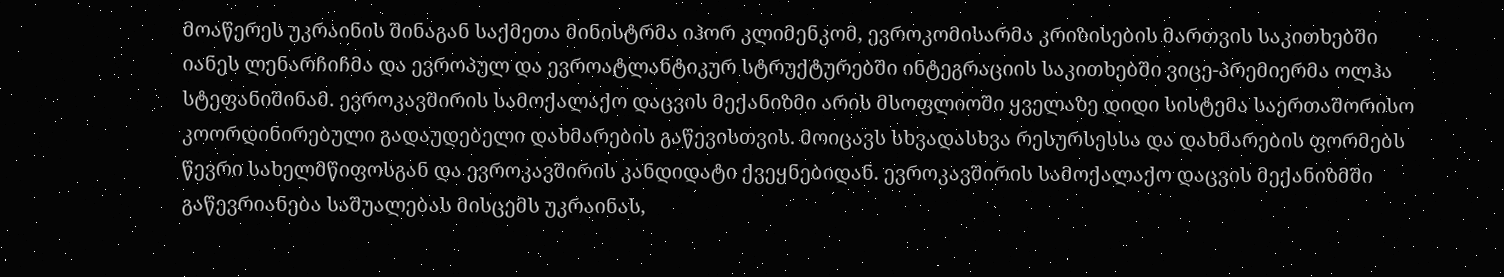მოაწერეს უკრაინის შინაგან საქმეთა მინისტრმა იჰორ კლიმენკომ, ევროკომისარმა კრიზისების მართვის საკითხებში იანეს ლენარჩიჩმა და ევროპულ და ევროატლანტიკურ სტრუქტურებში ინტეგრაციის საკითხებში ვიცე-პრემიერმა ოლჰა სტეფანიშინამ. ევროკავშირის სამოქალაქო დაცვის მექანიზმი არის მსოფლიოში ყველაზე დიდი სისტემა საერთაშორისო კოორდინირებული გადაუდებელი დახმარების გაწევისთვის. მოიცავს სხვადასხვა რესურსესსა და დახმარების ფორმებს წევრი სახელმწიფოსგან და ევროკავშირის კანდიდატი ქვეყნებიდან. ევროკავშირის სამოქალაქო დაცვის მექანიზმში გაწევრიანება საშუალებას მისცემს უკრაინას,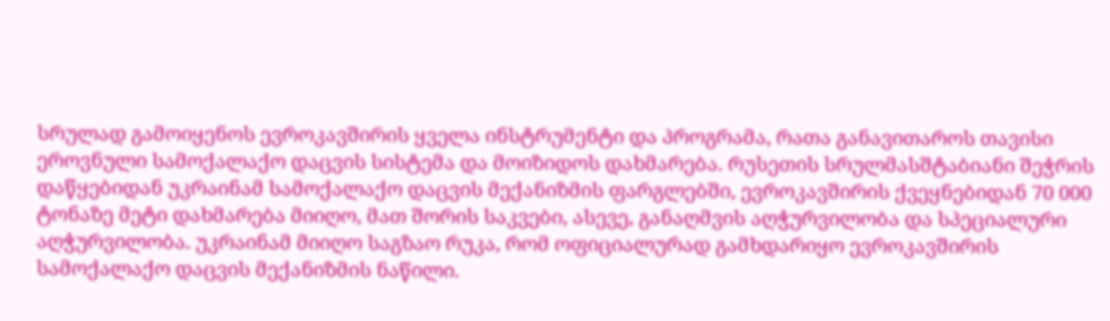სრულად გამოიყენოს ევროკავშირის ყველა ინსტრუმენტი და პროგრამა, რათა განავითაროს თავისი ეროვნული სამოქალაქო დაცვის სისტემა და მოიზიდოს დახმარება. რუსეთის სრულმასშტაბიანი შეჭრის დაწყებიდან უკრაინამ სამოქალაქო დაცვის მექანიზმის ფარგლებში, ევროკავშირის ქვეყნებიდან 70 000 ტონაზე მეტი დახმარება მიიღო, მათ შორის საკვები, ასევე, განაღმვის აღჭურვილობა და სპეციალური აღჭურვილობა. უკრაინამ მიიღო საგზაო რუკა, რომ ოფიციალურად გამხდარიყო ევროკავშირის სამოქალაქო დაცვის მექანიზმის ნაწილი.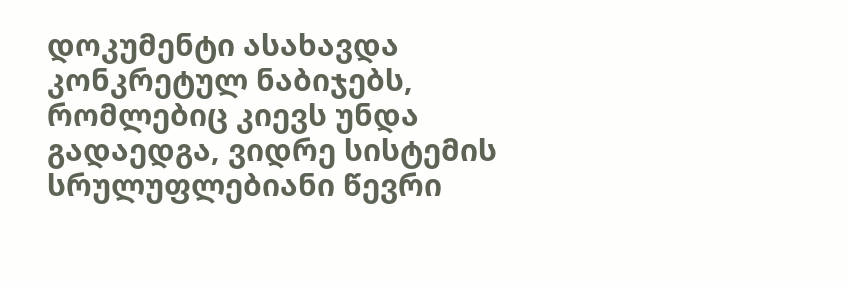დოკუმენტი ასახავდა კონკრეტულ ნაბიჯებს, რომლებიც კიევს უნდა გადაედგა, ვიდრე სისტემის სრულუფლებიანი წევრი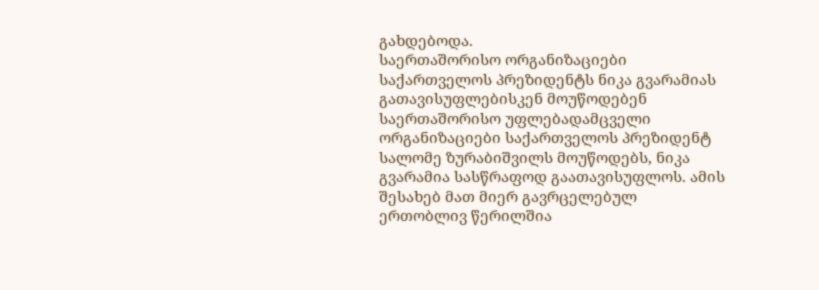გახდებოდა.
საერთაშორისო ორგანიზაციები საქართველოს პრეზიდენტს ნიკა გვარამიას გათავისუფლებისკენ მოუწოდებენ
საერთაშორისო უფლებადამცველი ორგანიზაციები საქართველოს პრეზიდენტ სალომე ზურაბიშვილს მოუწოდებს, ნიკა გვარამია სასწრაფოდ გაათავისუფლოს. ამის შესახებ მათ მიერ გავრცელებულ ერთობლივ წერილშია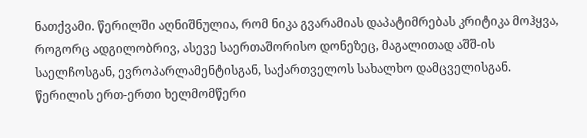ნათქვამი. წერილში აღნიშნულია, რომ ნიკა გვარამიას დაპატიმრებას კრიტიკა მოჰყვა, როგორც ადგილობრივ, ასევე საერთაშორისო დონეზეც, მაგალითად აშშ-ის საელჩოსგან, ევროპარლამენტისგან, საქართველოს სახალხო დამცველისგან. წერილის ერთ-ერთი ხელმომწერი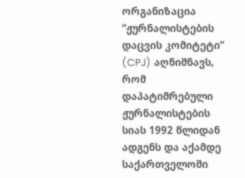ორგანიზაცია “ჟურნალისტების დაცვის კომიტეტი” (CPJ) აღნიშნავს, რომ დაპატიმრებული ჟურნალისტების სიას 1992 წლიდან ადგენს და აქამდე საქართველოში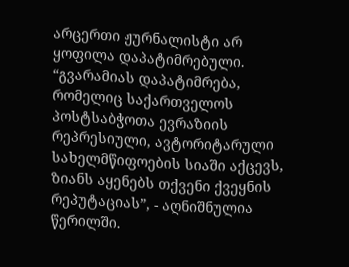არცერთი ჟურნალისტი არ ყოფილა დაპატიმრებული. “გვარამიას დაპატიმრება, რომელიც საქართველოს პოსტსაბჭოთა ევრაზიის რეპრესიული, ავტორიტარული სახელმწიფოების სიაში აქცევს, ზიანს აყენებს თქვენი ქვეყნის რეპუტაციას”, - აღნიშნულია წერილში.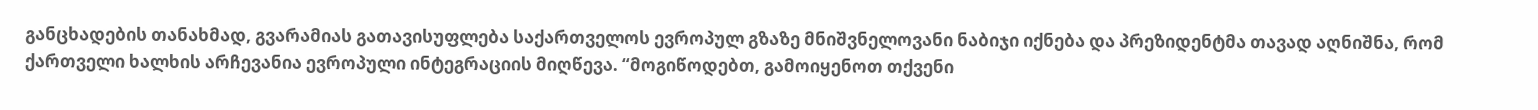განცხადების თანახმად, გვარამიას გათავისუფლება საქართველოს ევროპულ გზაზე მნიშვნელოვანი ნაბიჯი იქნება და პრეზიდენტმა თავად აღნიშნა, რომ ქართველი ხალხის არჩევანია ევროპული ინტეგრაციის მიღწევა. “მოგიწოდებთ, გამოიყენოთ თქვენი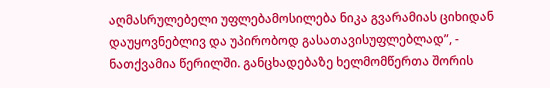აღმასრულებელი უფლებამოსილება ნიკა გვარამიას ციხიდან დაუყოვნებლივ და უპირობოდ გასათავისუფლებლად”, - ნათქვამია წერილში. განცხადებაზე ხელმომწერთა შორის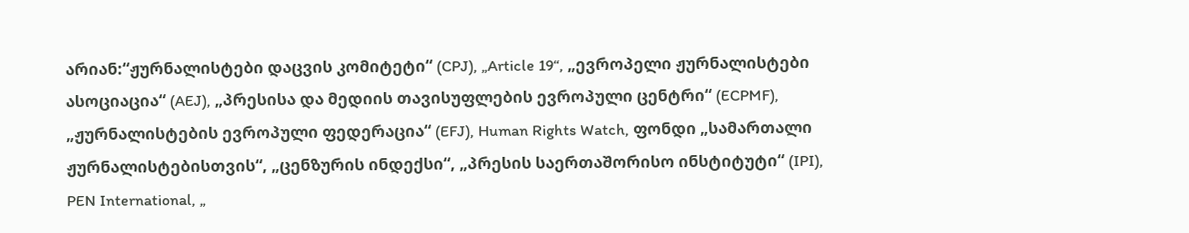არიან:“ჟურნალისტები დაცვის კომიტეტი“ (CPJ), „Article 19“, „ევროპელი ჟურნალისტები ასოციაცია“ (AEJ), „პრესისა და მედიის თავისუფლების ევროპული ცენტრი“ (ECPMF), „ჟურნალისტების ევროპული ფედერაცია“ (EFJ), Human Rights Watch, ფონდი „სამართალი ჟურნალისტებისთვის“, „ცენზურის ინდექსი“, „პრესის საერთაშორისო ინსტიტუტი“ (IPI), PEN International, „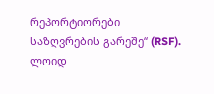რეპორტიორები საზღვრების გარეშე“ (RSF).
ლოიდ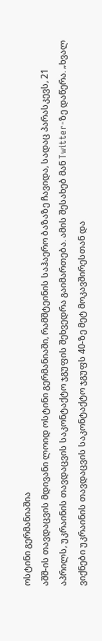ოსტინი გერმანიაშია
აშშ-ის თავდაცვის მდივანი ლოიდ ოსტინი გერმანიაში, რამშტეინის საჰაერო ბაზაზე ჩავიდა, სადაც პარასკევს, 21 აპრილს, უკრაინის თავდაცვის საკონტაქტო ჯგუფის შეხვედრა გაიმართება. ამის შესახებ მან Twitter-ზე დაწერა. „ხვალ ვიქნები უკრაინის თავდაცვის საკონტაქტო ჯგუფს 40-ზე მეტ მოკავშირესთან და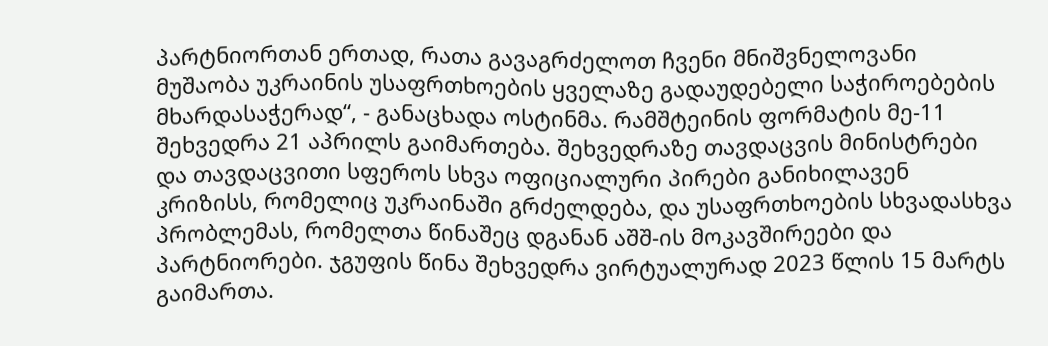პარტნიორთან ერთად, რათა გავაგრძელოთ ჩვენი მნიშვნელოვანი მუშაობა უკრაინის უსაფრთხოების ყველაზე გადაუდებელი საჭიროებების მხარდასაჭერად“, - განაცხადა ოსტინმა. რამშტეინის ფორმატის მე-11 შეხვედრა 21 აპრილს გაიმართება. შეხვედრაზე თავდაცვის მინისტრები და თავდაცვითი სფეროს სხვა ოფიციალური პირები განიხილავენ კრიზისს, რომელიც უკრაინაში გრძელდება, და უსაფრთხოების სხვადასხვა პრობლემას, რომელთა წინაშეც დგანან აშშ-ის მოკავშირეები და პარტნიორები. ჯგუფის წინა შეხვედრა ვირტუალურად 2023 წლის 15 მარტს გაიმართა.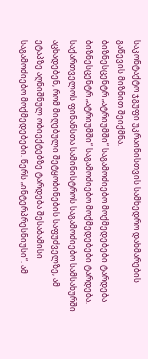საკონტაქტო ჯგუფი უკრაინისთვის სამხედრო დახმარების გაწევის მიზნით შეიქმნა.
ბიზნესცენტრ „ატრიუმში“ საგამოძიებო მოქმედებები ტარდება
ბიზნესცენტრ „ატრიუმში“ საგამოძიებო მოქმედებები ტარდება. საქართველოს ფინანსთა სამინისტროს საგამოძიებო სამსახურში აცხადებენ, რომ მიღებული შეტყობინების საფუძველზე, ამ ეტაპზე აღნიშნულ ობიექტებზე ტარდება შესაბამისი საგამოძიებო მოქმედებები. წერს „ინტერპრესნიუსი“. ამ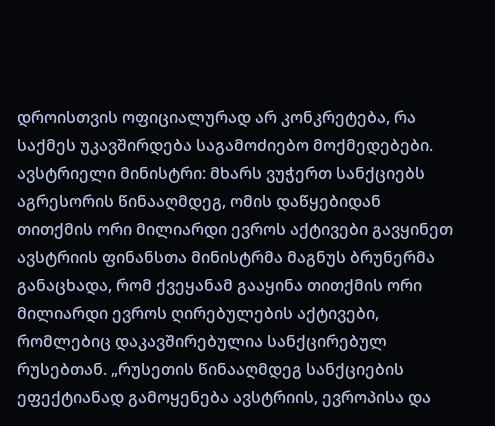დროისთვის ოფიციალურად არ კონკრეტება, რა საქმეს უკავშირდება საგამოძიებო მოქმედებები.
ავსტრიელი მინისტრი: მხარს ვუჭერთ სანქციებს აგრესორის წინააღმდეგ, ომის დაწყებიდან თითქმის ორი მილიარდი ევროს აქტივები გავყინეთ
ავსტრიის ფინანსთა მინისტრმა მაგნუს ბრუნერმა განაცხადა, რომ ქვეყანამ გააყინა თითქმის ორი მილიარდი ევროს ღირებულების აქტივები, რომლებიც დაკავშირებულია სანქცირებულ რუსებთან. „რუსეთის წინააღმდეგ სანქციების ეფექტიანად გამოყენება ავსტრიის, ევროპისა და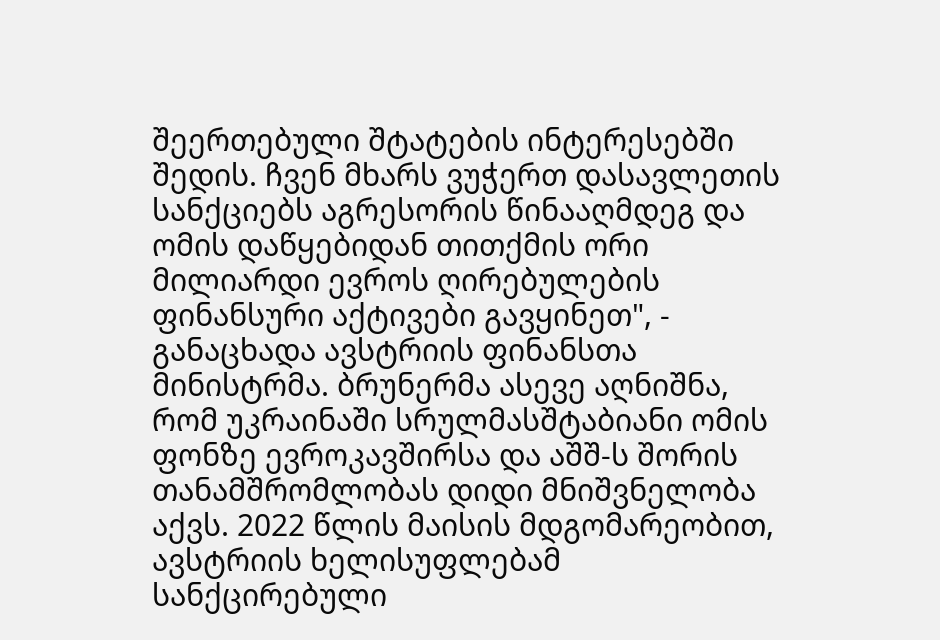შეერთებული შტატების ინტერესებში შედის. ჩვენ მხარს ვუჭერთ დასავლეთის სანქციებს აგრესორის წინააღმდეგ და ომის დაწყებიდან თითქმის ორი მილიარდი ევროს ღირებულების ფინანსური აქტივები გავყინეთ", - განაცხადა ავსტრიის ფინანსთა მინისტრმა. ბრუნერმა ასევე აღნიშნა, რომ უკრაინაში სრულმასშტაბიანი ომის ფონზე ევროკავშირსა და აშშ-ს შორის თანამშრომლობას დიდი მნიშვნელობა აქვს. 2022 წლის მაისის მდგომარეობით, ავსტრიის ხელისუფლებამ სანქცირებული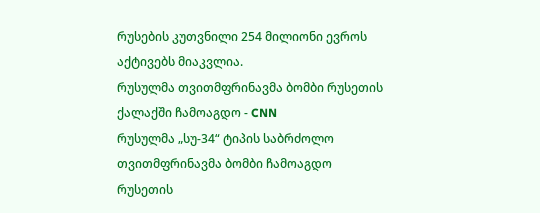რუსების კუთვნილი 254 მილიონი ევროს აქტივებს მიაკვლია.
რუსულმა თვითმფრინავმა ბომბი რუსეთის ქალაქში ჩამოაგდო - CNN
რუსულმა „სუ-34“ ტიპის საბრძოლო თვითმფრინავმა ბომბი ჩამოაგდო რუსეთის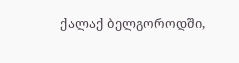ქალაქ ბელგოროდში,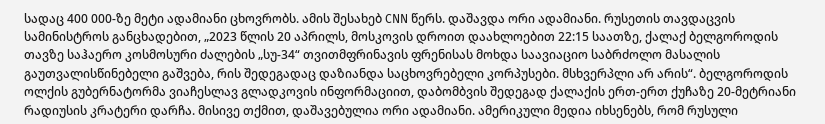სადაც 400 000-ზე მეტი ადამიანი ცხოვრობს. ამის შესახებ CNN წერს. დაშავდა ორი ადამიანი. რუსეთის თავდაცვის სამინისტროს განცხადებით, „2023 წლის 20 აპრილს, მოსკოვის დროით დაახლოებით 22:15 საათზე, ქალაქ ბელგოროდის თავზე საჰაერო კოსმოსური ძალების „სუ-34“ თვითმფრინავის ფრენისას მოხდა საავიაციო საბრძოლო მასალის გაუთვალისწინებელი გაშვება, რის შედეგადაც დაზიანდა საცხოვრებელი კორპუსები. მსხვერპლი არ არის“. ბელგოროდის ოლქის გუბერნატორმა ვიაჩესლავ გლადკოვის ინფორმაციით, დაბომბვის შედეგად ქალაქის ერთ-ერთ ქუჩაზე 20-მეტრიანი რადიუსის კრატერი დარჩა. მისივე თქმით, დაშავებულია ორი ადამიანი. ამერიკული მედია იხსენებს, რომ რუსული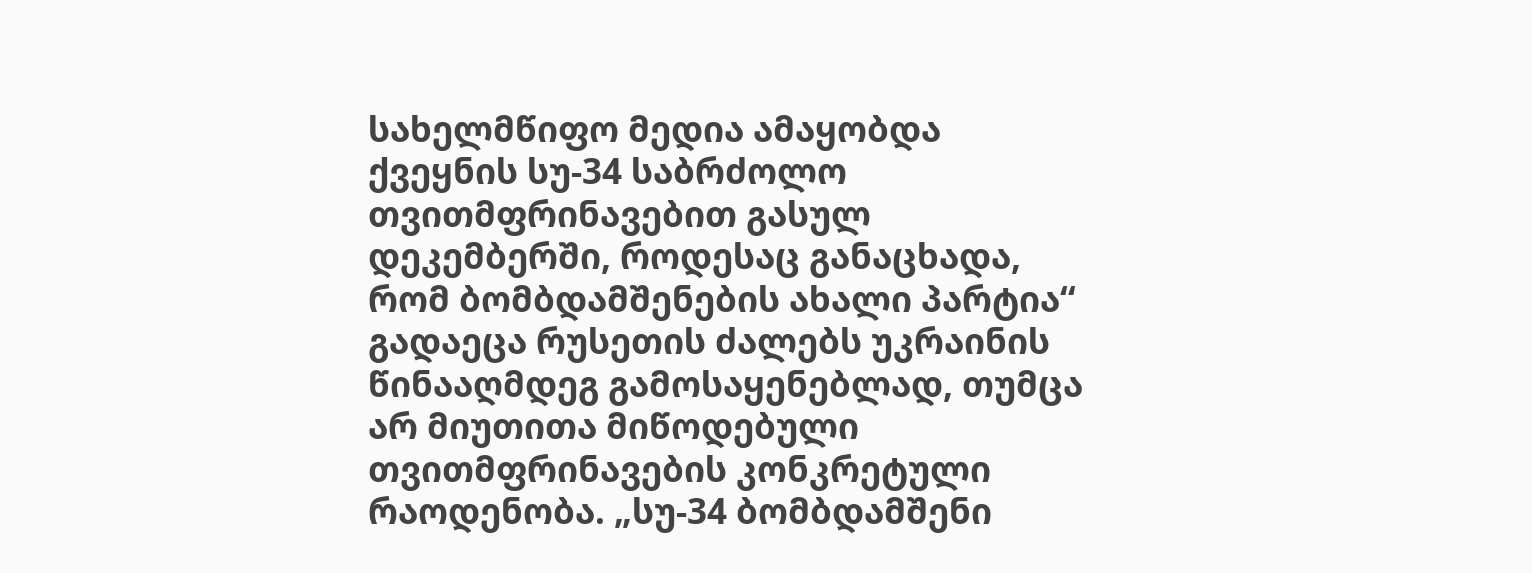სახელმწიფო მედია ამაყობდა ქვეყნის სუ-34 საბრძოლო თვითმფრინავებით გასულ დეკემბერში, როდესაც განაცხადა, რომ ბომბდამშენების ახალი პარტია“ გადაეცა რუსეთის ძალებს უკრაინის წინააღმდეგ გამოსაყენებლად, თუმცა არ მიუთითა მიწოდებული თვითმფრინავების კონკრეტული რაოდენობა. „სუ-34 ბომბდამშენი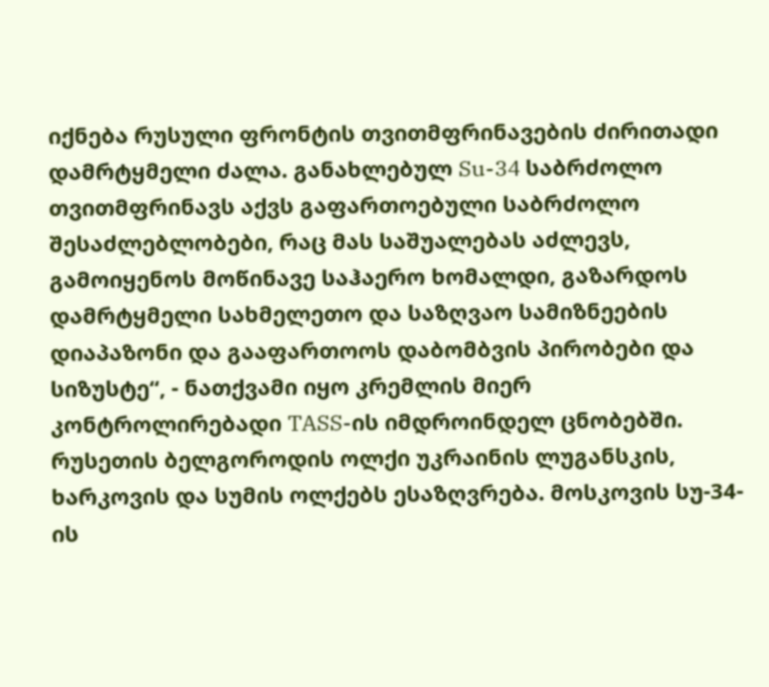იქნება რუსული ფრონტის თვითმფრინავების ძირითადი დამრტყმელი ძალა. განახლებულ Su-34 საბრძოლო თვითმფრინავს აქვს გაფართოებული საბრძოლო შესაძლებლობები, რაც მას საშუალებას აძლევს, გამოიყენოს მოწინავე საჰაერო ხომალდი, გაზარდოს დამრტყმელი სახმელეთო და საზღვაო სამიზნეების დიაპაზონი და გააფართოოს დაბომბვის პირობები და სიზუსტე“, - ნათქვამი იყო კრემლის მიერ კონტროლირებადი TASS-ის იმდროინდელ ცნობებში. რუსეთის ბელგოროდის ოლქი უკრაინის ლუგანსკის, ხარკოვის და სუმის ოლქებს ესაზღვრება. მოსკოვის სუ-34-ის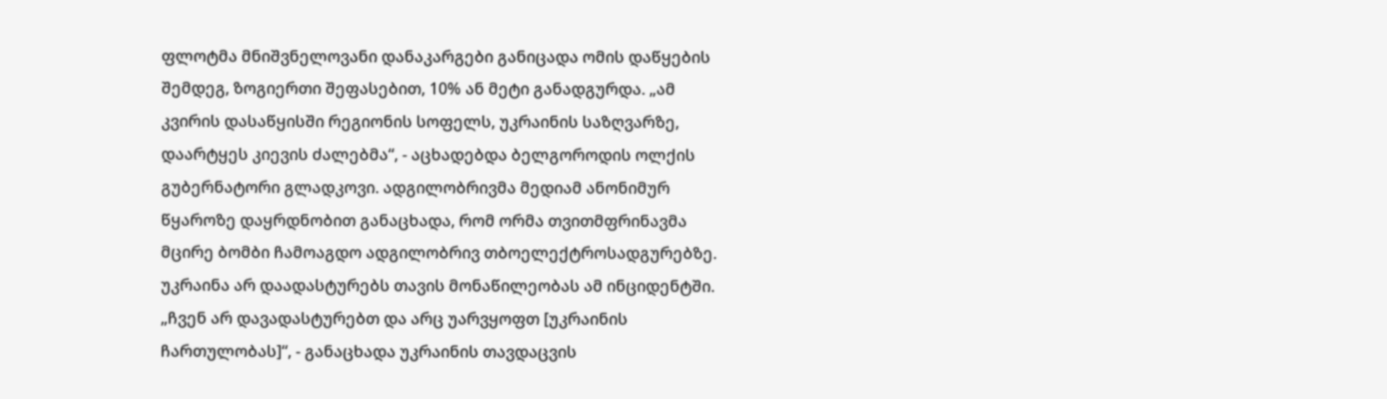ფლოტმა მნიშვნელოვანი დანაკარგები განიცადა ომის დაწყების შემდეგ, ზოგიერთი შეფასებით, 10% ან მეტი განადგურდა. „ამ კვირის დასაწყისში რეგიონის სოფელს, უკრაინის საზღვარზე, დაარტყეს კიევის ძალებმა“, - აცხადებდა ბელგოროდის ოლქის გუბერნატორი გლადკოვი. ადგილობრივმა მედიამ ანონიმურ წყაროზე დაყრდნობით განაცხადა, რომ ორმა თვითმფრინავმა მცირე ბომბი ჩამოაგდო ადგილობრივ თბოელექტროსადგურებზე. უკრაინა არ დაადასტურებს თავის მონაწილეობას ამ ინციდენტში. „ჩვენ არ დავადასტურებთ და არც უარვყოფთ [უკრაინის ჩართულობას]“, - განაცხადა უკრაინის თავდაცვის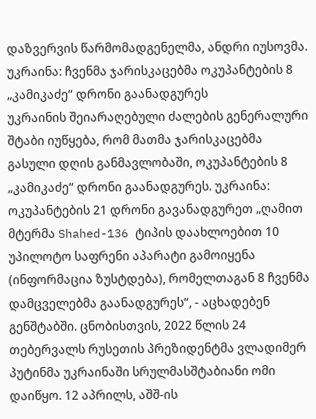დაზვერვის წარმომადგენელმა, ანდრი იუსოვმა.
უკრაინა: ჩვენმა ჯარისკაცებმა ოკუპანტების 8 „კამიკაძე“ დრონი გაანადგურეს
უკრაინის შეიარაღებული ძალების გენერალური შტაბი იუწყება, რომ მათმა ჯარისკაცებმა გასული დღის განმავლობაში, ოკუპანტების 8 „კამიკაძე“ დრონი გაანადგურეს. უკრაინა: ოკუპანტების 21 დრონი გავანადგურეთ „ღამით მტერმა Shahed-136 ტიპის დაახლოებით 10 უპილოტო საფრენი აპარატი გამოიყენა (ინფორმაცია ზუსტდება), რომელთაგან 8 ჩვენმა დამცველებმა გაანადგურეს“, - აცხადებენ გენშტაბში. ცნობისთვის, 2022 წლის 24 თებერვალს რუსეთის პრეზიდენტმა ვლადიმერ პუტინმა უკრაინაში სრულმასშტაბიანი ომი დაიწყო. 12 აპრილს, აშშ-ის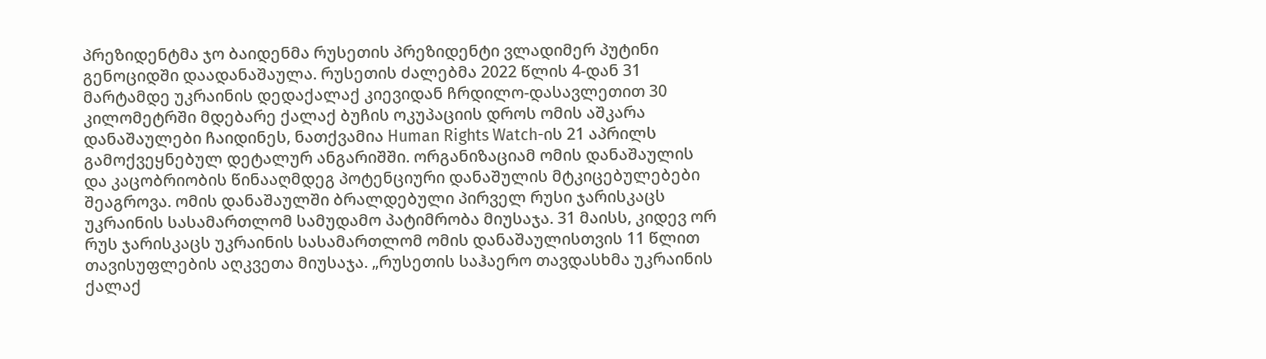პრეზიდენტმა ჯო ბაიდენმა რუსეთის პრეზიდენტი ვლადიმერ პუტინი გენოციდში დაადანაშაულა. რუსეთის ძალებმა 2022 წლის 4-დან 31 მარტამდე უკრაინის დედაქალაქ კიევიდან ჩრდილო-დასავლეთით 30 კილომეტრში მდებარე ქალაქ ბუჩის ოკუპაციის დროს ომის აშკარა დანაშაულები ჩაიდინეს, ნათქვამია Human Rights Watch-ის 21 აპრილს გამოქვეყნებულ დეტალურ ანგარიშში. ორგანიზაციამ ომის დანაშაულის და კაცობრიობის წინააღმდეგ პოტენციური დანაშულის მტკიცებულებები შეაგროვა. ომის დანაშაულში ბრალდებული პირველ რუსი ჯარისკაცს უკრაინის სასამართლომ სამუდამო პატიმრობა მიუსაჯა. 31 მაისს, კიდევ ორ რუს ჯარისკაცს უკრაინის სასამართლომ ომის დანაშაულისთვის 11 წლით თავისუფლების აღკვეთა მიუსაჯა. „რუსეთის საჰაერო თავდასხმა უკრაინის ქალაქ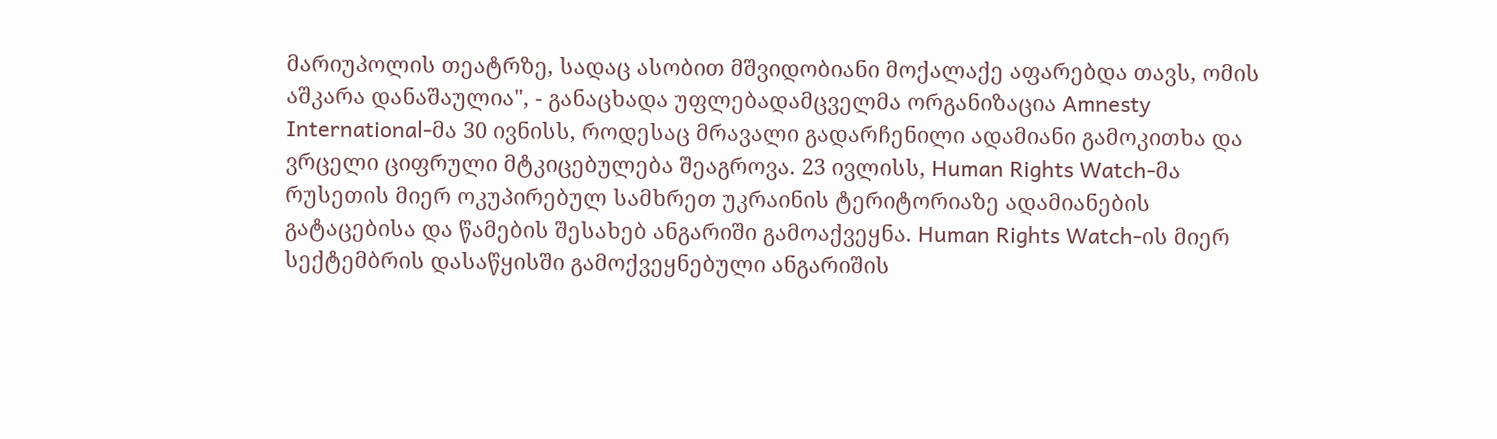მარიუპოლის თეატრზე, სადაც ასობით მშვიდობიანი მოქალაქე აფარებდა თავს, ომის აშკარა დანაშაულია", - განაცხადა უფლებადამცველმა ორგანიზაცია Amnesty International-მა 30 ივნისს, როდესაც მრავალი გადარჩენილი ადამიანი გამოკითხა და ვრცელი ციფრული მტკიცებულება შეაგროვა. 23 ივლისს, Human Rights Watch-მა რუსეთის მიერ ოკუპირებულ სამხრეთ უკრაინის ტერიტორიაზე ადამიანების გატაცებისა და წამების შესახებ ანგარიში გამოაქვეყნა. Human Rights Watch-ის მიერ სექტემბრის დასაწყისში გამოქვეყნებული ანგარიშის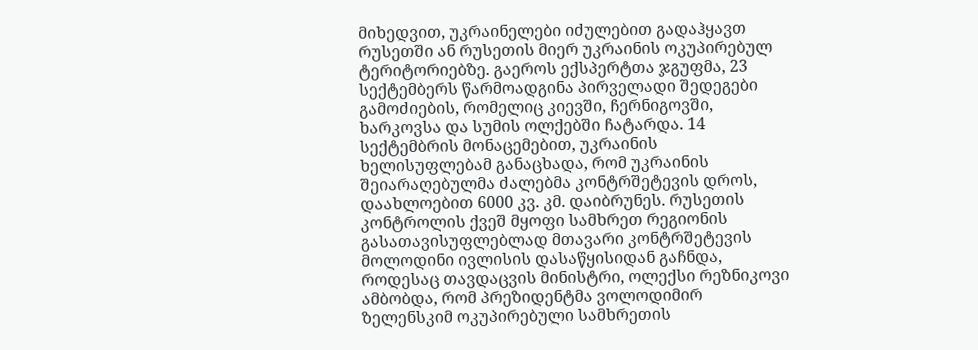მიხედვით, უკრაინელები იძულებით გადაჰყავთ რუსეთში ან რუსეთის მიერ უკრაინის ოკუპირებულ ტერიტორიებზე. გაეროს ექსპერტთა ჯგუფმა, 23 სექტემბერს წარმოადგინა პირველადი შედეგები გამოძიების, რომელიც კიევში, ჩერნიგოვში, ხარკოვსა და სუმის ოლქებში ჩატარდა. 14 სექტემბრის მონაცემებით, უკრაინის ხელისუფლებამ განაცხადა, რომ უკრაინის შეიარაღებულმა ძალებმა კონტრშეტევის დროს, დაახლოებით 6000 კვ. კმ. დაიბრუნეს. რუსეთის კონტროლის ქვეშ მყოფი სამხრეთ რეგიონის გასათავისუფლებლად მთავარი კონტრშეტევის მოლოდინი ივლისის დასაწყისიდან გაჩნდა, როდესაც თავდაცვის მინისტრი, ოლექსი რეზნიკოვი ამბობდა, რომ პრეზიდენტმა ვოლოდიმირ ზელენსკიმ ოკუპირებული სამხრეთის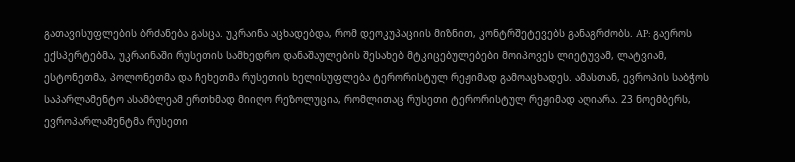გათავისუფლების ბრძანება გასცა. უკრაინა აცხადებდა, რომ დეოკუპაციის მიზნით, კონტრშეტევებს განაგრძობს. AP: გაეროს ექსპერტებმა, უკრაინაში რუსეთის სამხედრო დანაშაულების შესახებ მტკიცებულებები მოიპოვეს ლიეტუვამ, ლატვიამ, ესტონეთმა, პოლონეთმა და ჩეხეთმა რუსეთის ხელისუფლება ტერორისტულ რეჟიმად გამოაცხადეს. ამასთან, ევროპის საბჭოს საპარლამენტო ასამბლეამ ერთხმად მიიღო რეზოლუცია, რომლითაც რუსეთი ტერორისტულ რეჟიმად აღიარა. 23 ნოემბერს, ევროპარლამენტმა რუსეთი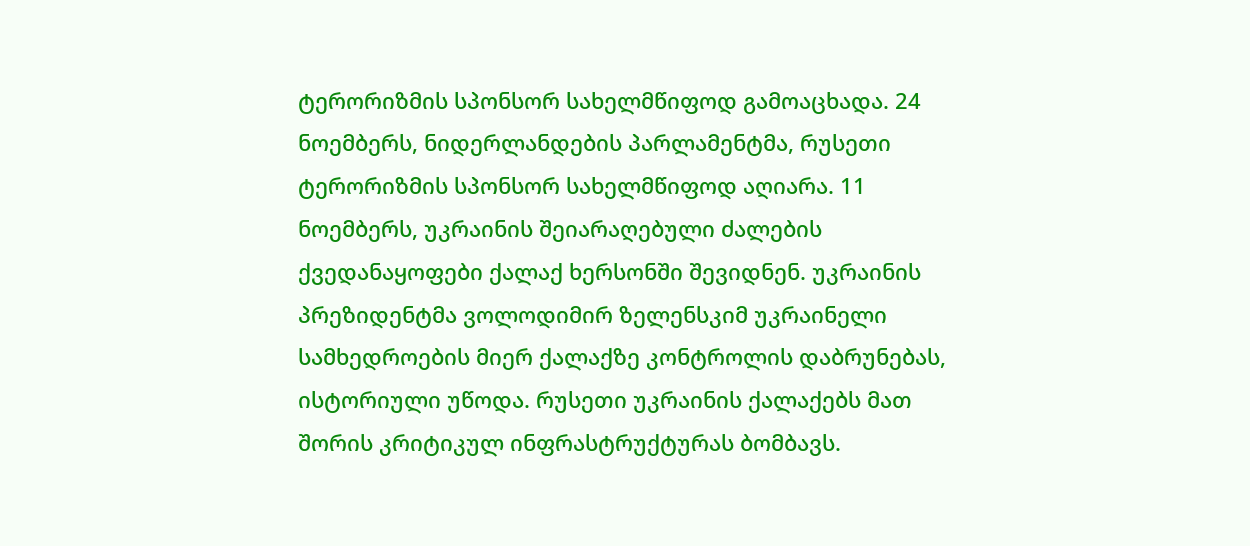ტერორიზმის სპონსორ სახელმწიფოდ გამოაცხადა. 24 ნოემბერს, ნიდერლანდების პარლამენტმა, რუსეთი ტერორიზმის სპონსორ სახელმწიფოდ აღიარა. 11 ნოემბერს, უკრაინის შეიარაღებული ძალების ქვედანაყოფები ქალაქ ხერსონში შევიდნენ. უკრაინის პრეზიდენტმა ვოლოდიმირ ზელენსკიმ უკრაინელი სამხედროების მიერ ქალაქზე კონტროლის დაბრუნებას, ისტორიული უწოდა. რუსეთი უკრაინის ქალაქებს მათ შორის კრიტიკულ ინფრასტრუქტურას ბომბავს.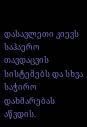დასავლეთი კიევს საჰაერო თავდაცვის სისტემებს და სხვა საჭირო დახმარებას აწვდის.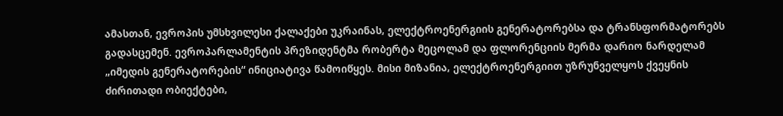ამასთან, ევროპის უმსხვილესი ქალაქები უკრაინას, ელექტროენერგიის გენერატორებსა და ტრანსფორმატორებს გადასცემენ. ევროპარლამენტის პრეზიდენტმა რობერტა მეცოლამ და ფლორენციის მერმა დარიო ნარდელამ „იმედის გენერატორების“ ინიციატივა წამოიწყეს. მისი მიზანია, ელექტროენერგიით უზრუნველყოს ქვეყნის ძირითადი ობიექტები,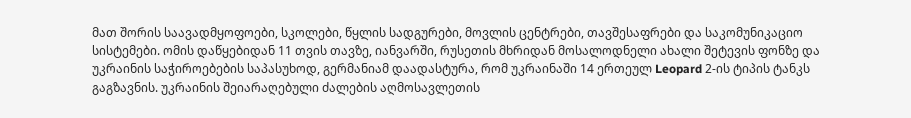მათ შორის საავადმყოფოები, სკოლები, წყლის სადგურები, მოვლის ცენტრები, თავშესაფრები და საკომუნიკაციო სისტემები. ომის დაწყებიდან 11 თვის თავზე, იანვარში, რუსეთის მხრიდან მოსალოდნელი ახალი შეტევის ფონზე და უკრაინის საჭიროებების საპასუხოდ, გერმანიამ დაადასტურა, რომ უკრაინაში 14 ერთეულ Leopard 2-ის ტიპის ტანკს გაგზავნის. უკრაინის შეიარაღებული ძალების აღმოსავლეთის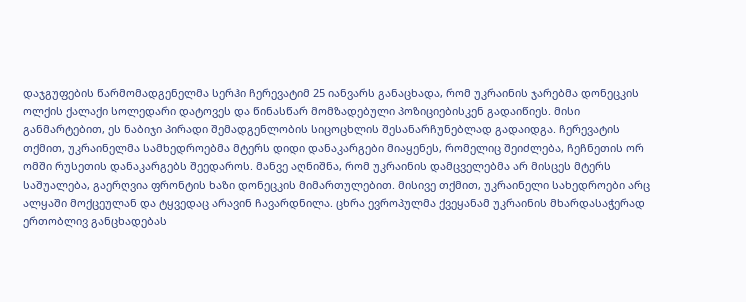დაჯგუფების წარმომადგენელმა სერჰი ჩერევატიმ 25 იანვარს განაცხადა, რომ უკრაინის ჯარებმა დონეცკის ოლქის ქალაქი სოლედარი დატოვეს და წინასწარ მომზადებული პოზიციებისკენ გადაიწიეს. მისი განმარტებით, ეს ნაბიჯი პირადი შემადგენლობის სიცოცხლის შესანარჩუნებლად გადაიდგა. ჩერევატის თქმით, უკრაინელმა სამხედროებმა მტერს დიდი დანაკარგები მიაყენეს, რომელიც შეიძლება, ჩეჩნეთის ორ ომში რუსეთის დანაკარგებს შეედაროს. მანვე აღნიშნა, რომ უკრაინის დამცველებმა არ მისცეს მტერს საშუალება, გაერღვია ფრონტის ხაზი დონეცკის მიმართულებით. მისივე თქმით, უკრაინელი სახედროები არც ალყაში მოქცეულან და ტყვედაც არავინ ჩავარდნილა. ცხრა ევროპულმა ქვეყანამ უკრაინის მხარდასაჭერად ერთობლივ განცხადებას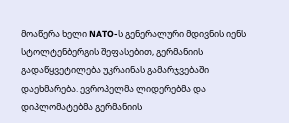მოაწერა ხელი NATO-ს გენერალური მდივნის იენს სტოლტენბერგის შეფასებით, გერმანიის გადაწყვეტილება უკრაინას გამარჯვებაში დაეხმარება. ევროპელმა ლიდერებმა და დიპლომატებმა გერმანიის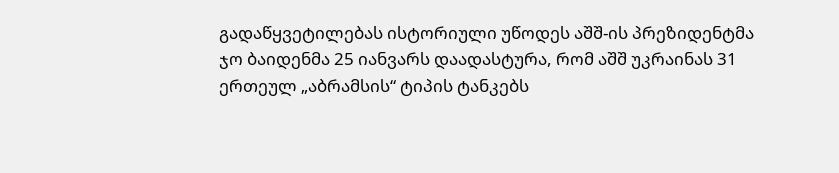გადაწყვეტილებას ისტორიული უწოდეს აშშ-ის პრეზიდენტმა ჯო ბაიდენმა 25 იანვარს დაადასტურა, რომ აშშ უკრაინას 31 ერთეულ „აბრამსის“ ტიპის ტანკებს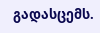გადასცემს.